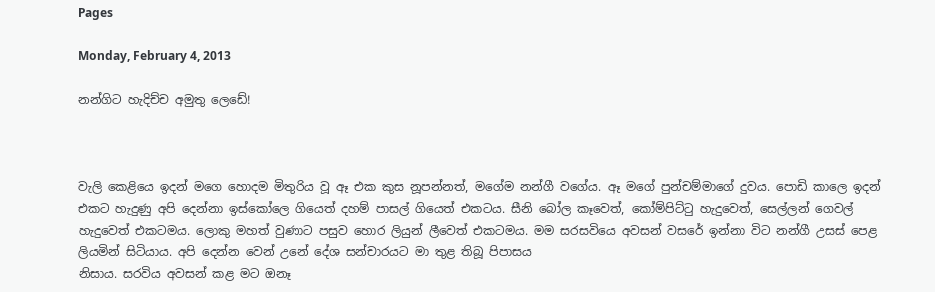Pages

Monday, February 4, 2013

නන්ගිට හැදිච්ච අමුතු ලෙඩේ!



වැලි කෙළියෙ ඉදන් මගෙ හොදම මිතුරිය වූ ඈ එක කුස නූපන්නත්, මගේම නන්ගී වගේය. ඈ මගේ පුන්චම්මාගේ දුවය. පොඩි කාලෙ ඉදන් එකට හැදුණු අපි දෙන්නා ඉස්කෝලෙ ගියෙත් දහම් පාසල් ගියෙත් එකටය. සීනි බෝල කෑවෙත්, කෝම්පිට්ටු හැදුවෙත්, සෙල්ලන් ගෙවල් හැදුවෙත් එකටමය. ලොකු මහත් වුණාට පසුව හොර ලියුන් ලීවෙත් එකටමය. මම සරසවියෙ අවසන් වසරේ ඉන්නා විට නන්ගී උසස් පෙළ ලියමින් සිටියාය. අපි දෙන්න වෙන් උනේ දේශ සන්චාරයට මා තුළ තිබූ පිපාසය
නිසාය. සරවිය අවසන් කළ මට ඔනෑ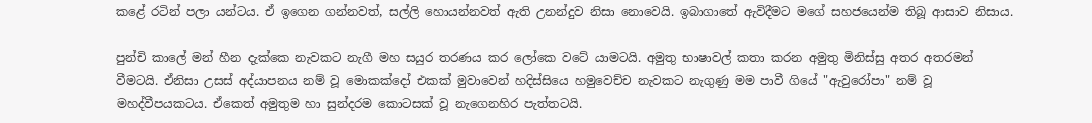කළේ රටින් පලා යන්ටය. ඒ ඉගෙන ගන්නවත්, සල්ලි හොයන්නවත් ඇති උනන්දුව නිසා නොවෙයි. ඉබාගාතේ ඇවිදීමට මගේ සහජයෙන්ම තිබූ ආසාව නිසාය.

පුන්චි කාලේ මන් හීන දැක්කෙ නැවකට නැගී මහ සයුර තරණය කර ලෝකෙ වටේ යාමටයි. අමුතු භාෂාවල් කතා කරන අමුතු මිනිස්සු අතර අතරමන් වීමටයි. ඒනිසා උසස් අද්යාපනය නම් වූ මොකක්දෝ එකක් මුවාවෙන් හදිස්සියෙ හමුවෙච්ච නැවකට නැගුණු මම පාවී ගියේ "ඇවුරෝපා" නම් වූ මහද්වීපයකටය. ඒකෙත් අමුතුම හා සුන්දරම කොටසක් වූ නැගෙනහිර පැත්තටයි.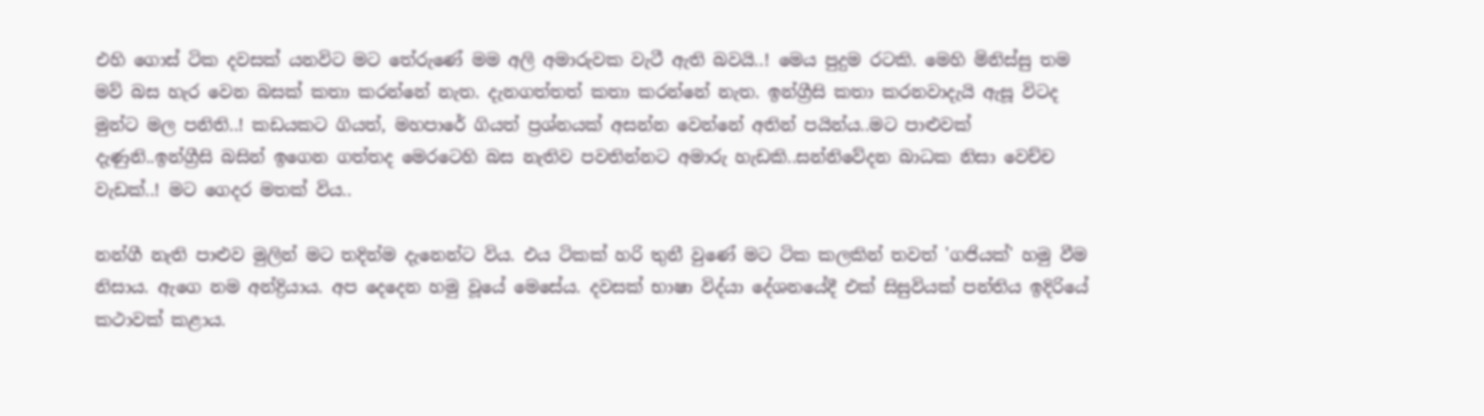එහි ගොස් ටික දවසක් යනවිට මට තේරුණේ මම අලි අමාරුවක වැටී ඇති බවයි..! මෙය පුදුම රටකි. මෙහි මිනිස්සු තම මව් බස හැර වෙන බසක් කතා කරන්නේ නැත. දැනගත්තත් කතා කරන්නේ නැත. ඉන්ග්‍රීසි කතා කරනවාදැයි ඇසූ විටද මුන්ට මල පනිති..! කඩයකට ගියත්, මහපාරේ ගියත් ප්‍රශ්නයක් අසන්න වෙන්නේ අතින් පයින්ය..මට පාළුවක් දැණුනි..ඉන්ග්‍රීසි බසින් ඉගෙන ගත්තද මෙරටෙහි බස නැතිව පවතින්නට අමාරු හැඩකි..සන්නිවේදන බාධක නිසා වෙච්ච වැඩක්..! මට ගෙදර මතක් විය..

නන්ගී නැති පාළුව මුලින් මට තදින්ම දැනෙන්ට විය. එය ටිකක් හරි තුනී වුණේ මට ටික කලකින් තවත් 'ගජියක්' හමු වීම නිසාය. ඇගෙ නම අන්ද්‍රියාය. අප දෙදෙන හමු වූයේ මෙසේය. දවසක් භාෂා විද්යා දේශනයේදී එක් සිසුවියක් පන්තිය ඉදිරියේ කථාවක් කළාය.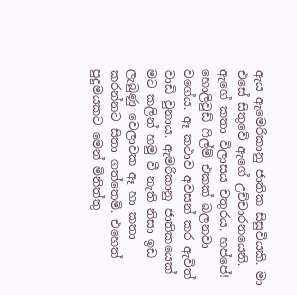ඇය ඇමෙරිකානු ජාතික සිසුවියකි. මා එසේ සිතුවේ ඇගේ උච්චාරනයෙනි. ඇගේ කතා විලාසය චතුරය. හප්පේ! හොලිවුඩ් ෆිල්ම් එකක් බලනවා වගේය. ඈ කථාව අවසන් කර ඇවිත් වාඩි වුනාය. ඇමරිකානු ජාතිකයෙක් මට කලින් හමු වී නැති නිසා ඉඩ ලැබුණු වෙලාවක ඈ හා කතා කරන්නට සිතා ගත්තෙමි. එහෙත් පුදුමයකට මෙන් මිනිත්තු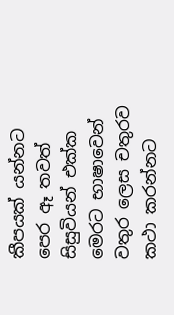කීපයක් යන්නට පෙර ඈ තවත් සිසුවියන් එක්ක මෙරට භාෂාවෙන් වතුර ලෙස චතුරව කථා කරන්නට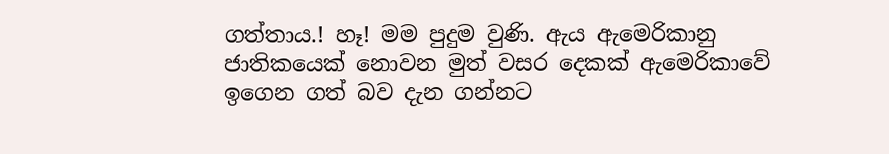ගත්තාය.! හෑ! මම පුදුම වුණි. ඇය ඇමෙරිකානු ජාතිකයෙක් නොවන මුත් වසර දෙකක් ඇමෙරිකාවේ ඉගෙන ගත් බව දැන ගන්නට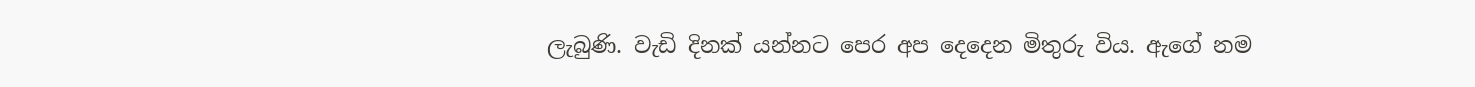ලැබුණි. වැඩි දිනක් යන්නට පෙර අප දෙදෙන මිතුරු විය. ඇගේ නම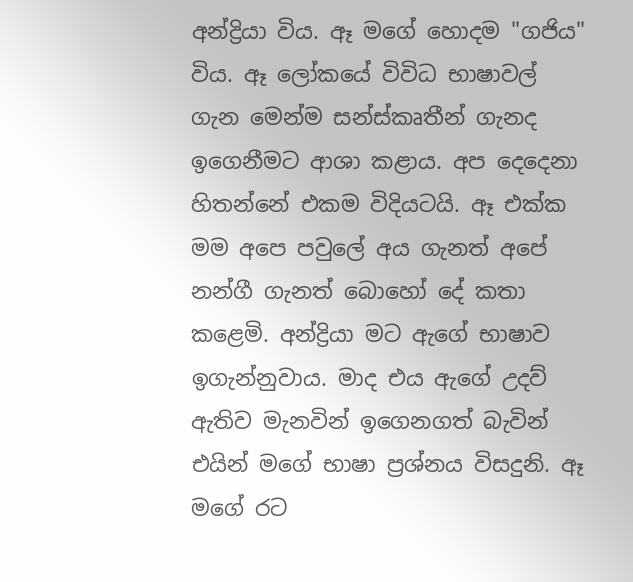අන්ද්‍රියා විය. ඈ මගේ හොදම "ගජිය" විය. ඈ ලෝකයේ විවිධ භාෂාවල් ගැන මෙන්ම සන්ස්කෘතීන් ගැනද ඉගෙනීමට ආශා කළාය. අප දෙදෙනා හිතන්නේ එකම විදියටයි. ඈ එක්ක මම අපෙ පවුලේ අය ගැනත් අපේ නන්ගී ගැනත් බොහෝ දේ කතා කළෙමි. අන්ද්‍රියා මට ඇගේ භාෂාව ඉගැන්නුවාය. මාද එය ඇගේ උදව් ඇතිව මැනවින් ඉගෙනගත් බැවින් එයින් මගේ භාෂා ප්‍රශ්නය විසදුනි. ඈ මගේ රට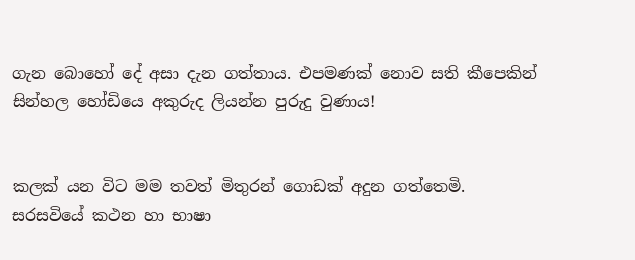ගැන බොහෝ දේ අසා දැන ගත්තාය. එපමණක් නොව සති කීපෙකින් සින්හල හෝඩියෙ අකුරුද ලියන්න පුරුදු වුණාය!


කලක් යන විට මම තවත් මිතුරන් ගොඩක් අදුන ගත්තෙමි. සරසවියේ කථන හා භාෂා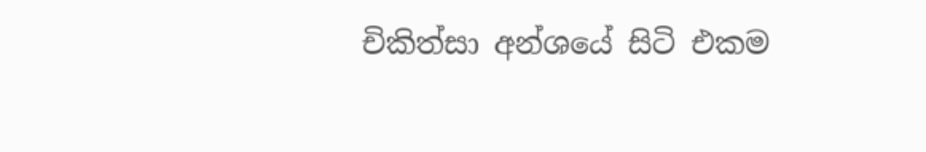චිකිත්සා අන්ශයේ සිටි එකම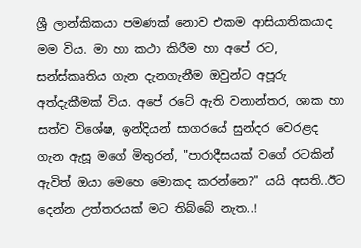ශ්‍රී ලාන්කිකයා පමණක් නොව එකම ආසියාතිකයාද මම විය. මා හා කථා කිරීම හා අපේ රට, සන්ස්කෘතිය ගැන දැනගැනීම ඔවුන්ට අපූරු අත්දැකීමක් විය. අපේ රටේ ඇති වනාන්තර, ශාක හා සත්ව විශේෂ, ඉන්දියන් සාගරයේ සුන්දර වෙරළද ගැන ඇසූ මගේ මිතුරන්, "පාරාදීසයක් වගේ රටකින් ඇවිත් ඔයා මෙහෙ මොකද කරන්නෙ?" යයි අසති..ඊට දෙන්න උත්තරයක් මට තිබ්බේ නැත..!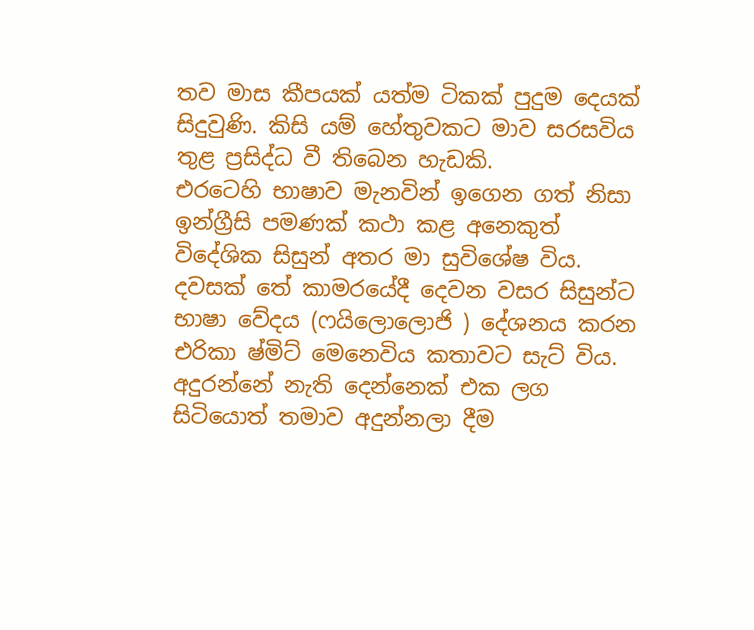තව මාස කීපයක් යත්ම ටිකක් පුදුම දෙයක් සිදුවුණි. කිසි යම් හේතුවකට මාව සරසවිය තුළ ප්‍රසිද්ධ වී තිබෙන හැඩකි.
එරටෙහි භාෂාව මැනවින් ඉගෙන ගත් නිසා ඉන්ග්‍රීසි පමණක් කථා කළ අනෙකුත් විදේශික සිසුන් අතර මා සුවිශේෂ විය. දවසක් තේ කාමරයේදී දෙවන වසර සිසුන්ට භාෂා වේදය (ෆයිලොලොජි ) දේශනය කරන එරිකා ෂ්මිට් මෙනෙවිය කතාවට සැට් විය. අදුරන්නේ නැති දෙන්නෙක් එක ලග සිටියොත් තමාව අදුන්නලා දීම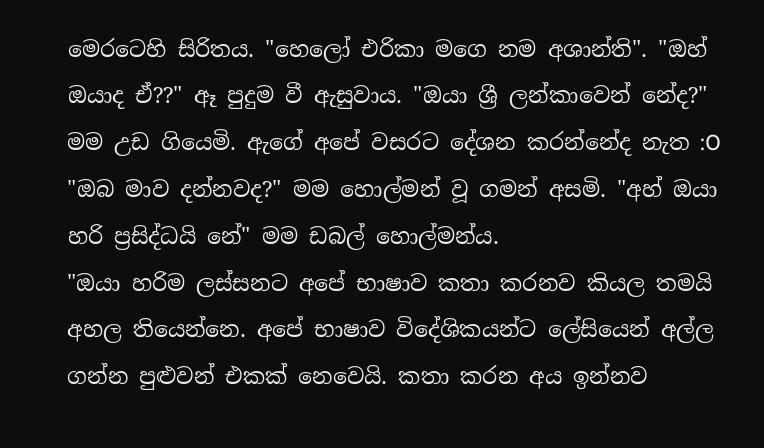මෙරටෙහි සිරිතය. "හෙලෝ එරිකා මගෙ නම අශාන්ති". "ඔහ් ඔයාද ඒ??" ඈ පුදුම වී ඇසුවාය. "ඔයා ශ්‍රී ලන්කාවෙන් නේද?" මම උඩ ගියෙමි. ඇගේ අපේ වසරට දේශන කරන්නේද නැත :O "ඔබ මාව දන්නවද?" මම හොල්මන් වූ ගමන් අසමි. "අහ් ඔයා හරි ප්‍රසිද්ධයි නේ" මම ඩබල් හොල්මන්ය.
"ඔයා හරිම ලස්සනට අපේ භාෂාව කතා කරනව කියල තමයි අහල තියෙන්නෙ. අපේ භාෂාව විදේශිකයන්ට ලේසියෙන් අල්ල ගන්න පුළුවන් එකක් නෙවෙයි. කතා කරන අය ඉන්නව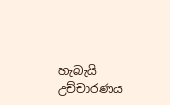හැබැයි උච්චාරණය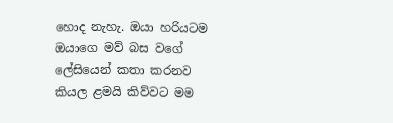හොද නැහැ. ඔයා හරියටම ඔයාගෙ මව් බස වගේ ලේසියෙන් කතා කරනව කියල ළමයි කිව්වට මම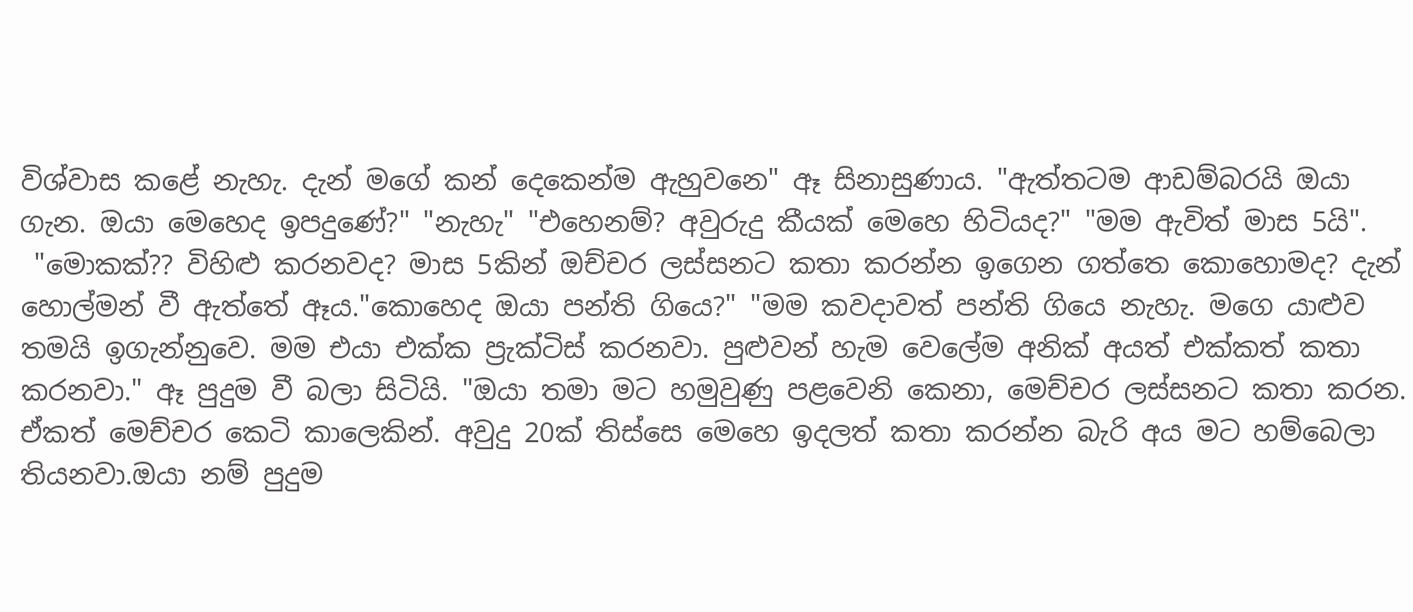විශ්වාස කළේ නැහැ. දැන් මගේ කන් දෙකෙන්ම ඇහුවනෙ" ඈ සිනාසුණාය. "ඇත්තටම ආඩම්බරයි ඔයා ගැන. ඔයා මෙහෙද ඉපදුණේ?" "නැහැ" "එහෙනම්? අවුරුදු කීයක් මෙහෙ හිටියද?" "මම ඇවිත් මාස 5යි".
 "මොකක්?? විහිළු කරනවද? මාස 5කින් ඔච්චර ලස්සනට කතා කරන්න ඉගෙන ගත්තෙ කොහොමද? දැන් හොල්මන් වී ඇත්තේ ඈය."කොහෙද ඔයා පන්ති ගියෙ?" "මම කවදාවත් පන්ති ගියෙ නැහැ. මගෙ යාළුව තමයි ඉගැන්නුවෙ. මම එයා එක්ක ප්‍රැක්ටිස් කරනවා. පුළුවන් හැම වෙලේම අනික් අයත් එක්කත් කතා කරනවා." ඈ පුදුම වී බලා සිටියි. "ඔයා තමා මට හමුවුණු පළවෙනි කෙනා, මෙච්චර ලස්සනට කතා කරන. ඒකත් මෙච්චර කෙටි කාලෙකින්. අවුදු 20ක් තිස්සෙ මෙහෙ ඉදලත් කතා කරන්න බැරි අය මට හම්බෙලා තියනවා.ඔයා නම් පුදුම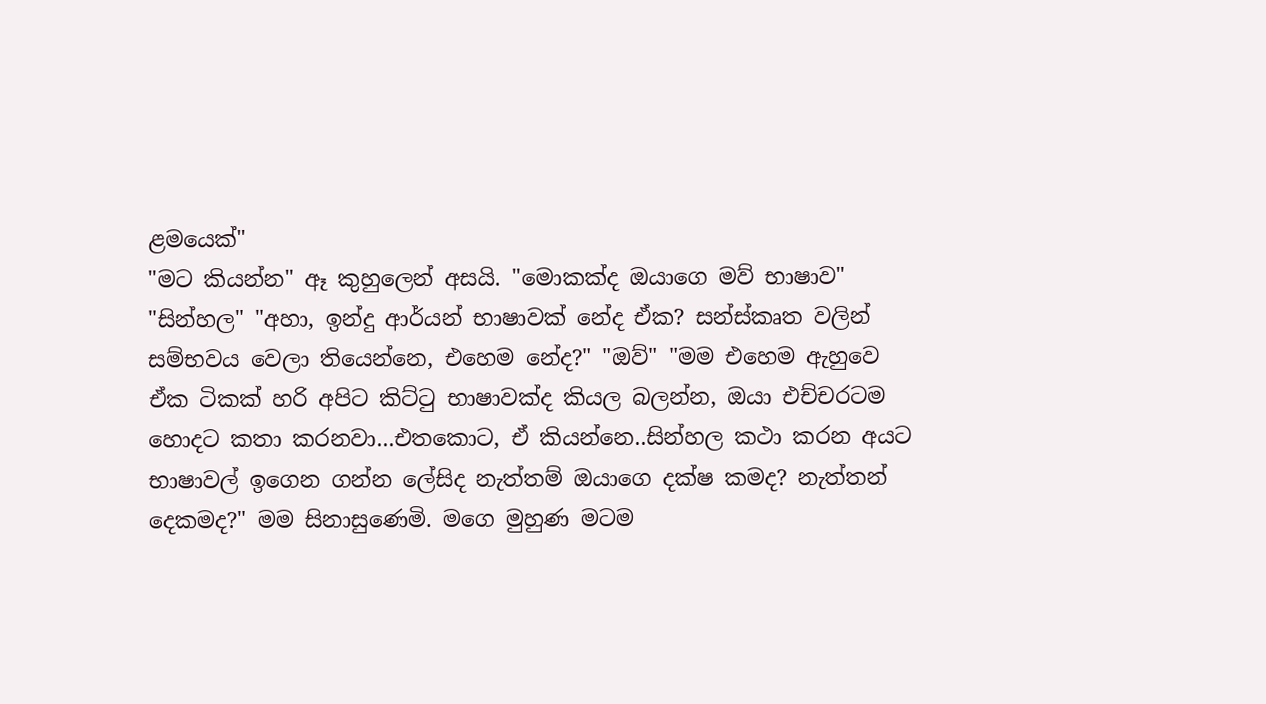ළමයෙක්"
"මට කියන්න" ඈ කුහුලෙන් අසයි. "මොකක්ද ඔයාගෙ මව් භාෂාව" "සින්හල" "අහා, ඉන්දු ආර්යන් භාෂාවක් නේද ඒක? සන්ස්කෘත වලින් සම්භවය වෙලා තියෙන්නෙ, එහෙම නේද?" "ඔව්" "මම එහෙම ඇහුවෙ ඒක ටිකක් හරි අපිට කිට්ටු භාෂාවක්ද කියල බලන්න, ඔයා එච්චරටම හොදට කතා කරනවා...එතකොට, ඒ කියන්නෙ..සින්හල කථා කරන අයට භාෂාවල් ඉගෙන ගන්න ලේසිද නැත්තම් ඔයාගෙ දක්ෂ කමද? නැත්තන් දෙකමද?" මම සිනාසුණෙමි. මගෙ මුහුණ මටම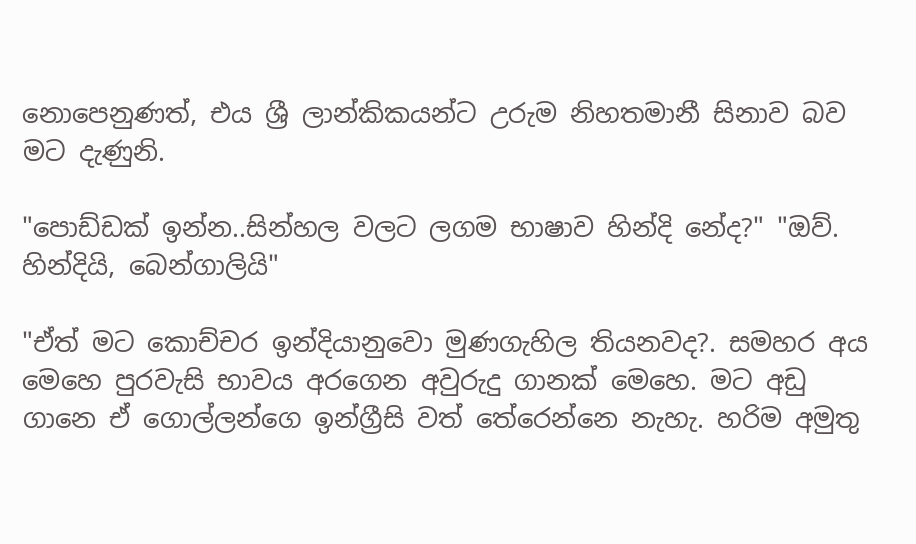නොපෙනුණත්, එය ශ්‍රී ලාන්කිකයන්ට උරුම නිහතමානී සිනාව බව මට දැණුනි.

"පොඩ්ඩක් ඉන්න..සින්හල වලට ලගම භාෂාව හින්දි නේද?" "ඔව්. හින්දියි, බෙන්ගාලියි"

"ඒත් මට කොච්චර ඉන්දියානුවො මුණගැහිල තියනවද?. සමහර අය මෙහෙ පුරවැසි භාවය අරගෙන අවුරුදු ගානක් මෙහෙ. මට අඩු ගානෙ ඒ ගොල්ලන්ගෙ ඉන්ග්‍රීසි වත් තේරෙන්නෙ නැහැ. හරිම අමුතු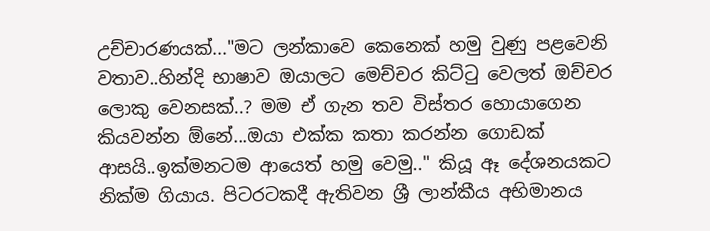උච්චාරණයක්..."මට ලන්කාවෙ කෙනෙක් හමු වුණු පළවෙනි වතාව..හින්දි භාෂාව ඔයාලට මෙච්චර කිට්ටු වෙලත් ඔච්චර ලොකු වෙනසක්..? මම ඒ ගැන තව විස්තර හොයාගෙන කියවන්න ඕනේ...ඔයා එක්ක කතා කරන්න ගොඩක් ආසයි..ඉක්මනටම ආයෙත් හමු වෙමු.." කියූ ඈ දේශනයකට නික්ම ගියාය. පිටරටකදී ඇතිවන ශ්‍රී ලාන්කීය අභිමානය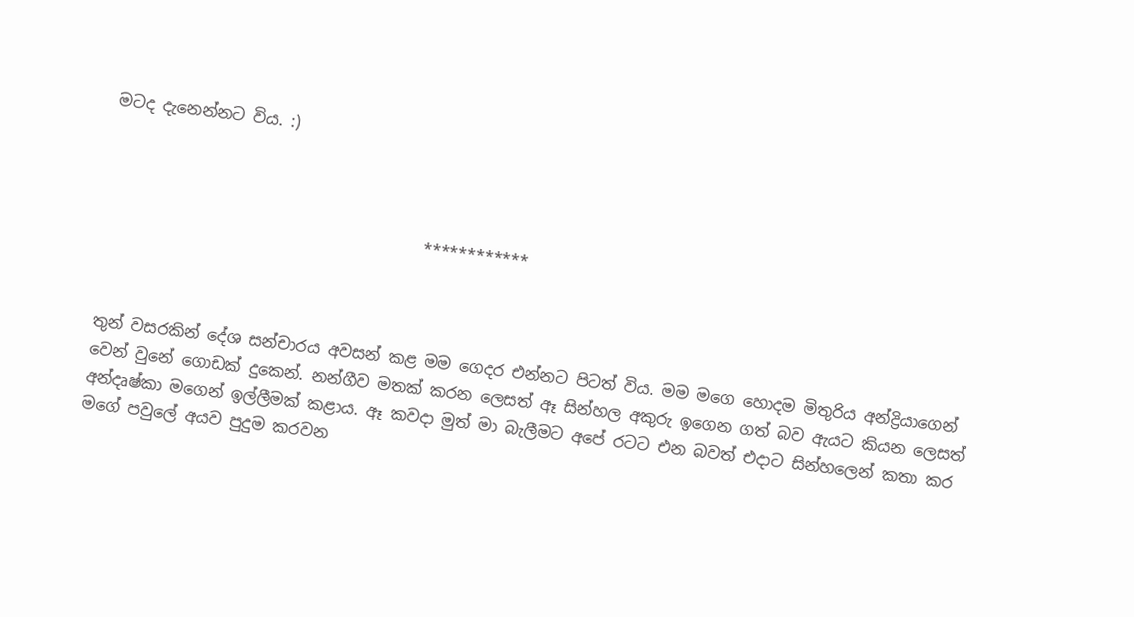මටද දැනෙන්නට විය. :)



                                        ************



තුන් වසරකින් දේශ සන්චාරය අවසන් කළ මම ගෙදර එන්නට පිටත් විය. මම මගෙ හොදම මිතුරිය අන්ද්‍රියාගෙන් වෙන් වුනේ ගොඩක් දුකෙන්. නන්ගීව මතක් කරන ලෙසත් ඈ සින්හල අකුරු ඉගෙන ගත් බව ඇයට කියන ලෙසත් අන්දෘෂ්කා මගෙන් ඉල්ලීමක් කළාය. ඈ කවදා මුත් මා බැලීමට අපේ රටට එන බවත් එදාට සින්හලෙන් කතා කර මගේ පවුලේ අයව පුදුම කරවන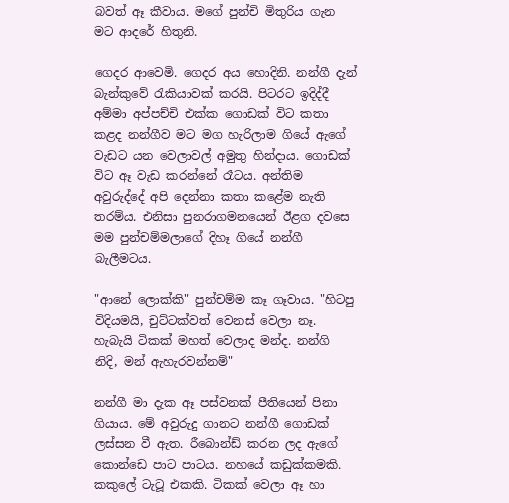බවත් ඈ කීවාය. මගේ පුන්චි මිතුරිය ගැන මට ආදරේ හිතුනි.

ගෙදර ආවෙමි. ගෙදර අය හොදිනි. නන්ගී දැන් බැන්කුවේ රැකියාවක් කරයි. පිටරට ඉදිද්දී අම්මා අප්පච්චි එක්ක ගොඩක් විට කතා කළද නන්ගීව මට මග හැරිලාම ගියේ ඇගේ වැඩට යන වෙලාවල් අමුතු හින්දාය. ගොඩක් විට ඈ වැඩ කරන්නේ රෑටය. අන්තිම අවුරුද්දේ අපි දෙන්නා කතා කළේම නැති තරම්ය. එනිසා පුනරාගමනයෙන් ඊළග දවසෙ මම පුන්චම්මලාගේ දිහෑ ගියේ නන්ගී බැලීමටය.

"ආනේ ලොක්කි" පුන්චම්ම කෑ ගෑවාය. "හිටපු විදියමයි, චුට්ටක්වත් වෙනස් වෙලා නෑ. හැබැයි ටිකක් මහත් වෙලාද මන්ද. නන්ගි නිදි, මන් ඇහැරවන්නම්"

නන්ගී මා දැක ඈ පස්වනක් පීතියෙන් පිනා ගියාය. මේ අවුරුදු ගානට නන්ගී ගොඩක් ලස්සන වී ඇත. රීබොන්ඩ් කරන ලද ඇගේ කොන්ඩෙ පාට පාටය. නහයේ කඩුක්කමකි. කකුලේ ටැටූ එකකි. ටිකක් වෙලා ඈ හා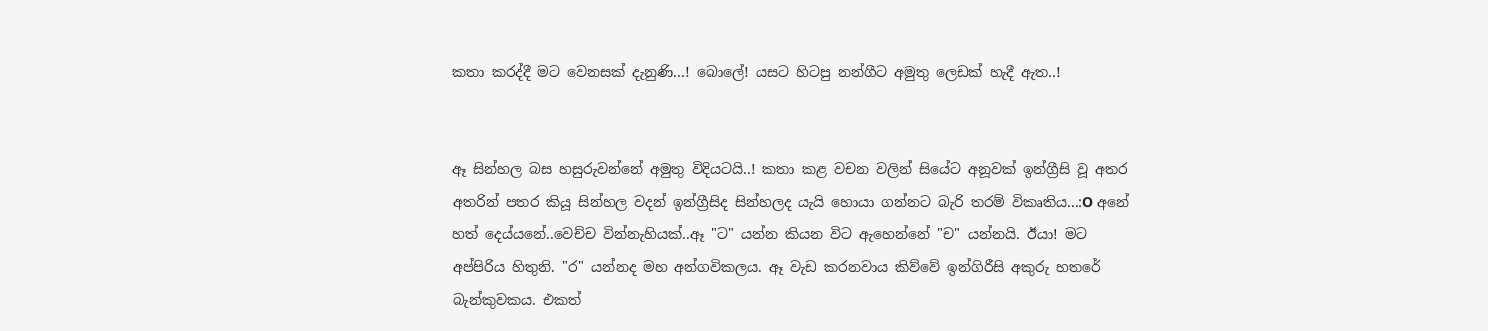කතා කරද්දී මට වෙනසක් දැනුණි...! බොලේ! යසට හිටපු නන්ගීට අමුතු ලෙඩක් හැදී ඇත..!


ඈ සින්හල බස හසුරුවන්නේ අමුතු විදියටයි..! කතා කළ වචන වලින් සියේට අනූවක් ඉන්ග්‍රීසි වූ අතර අතරින් පතර කියූ සින්හල වදන් ඉන්ග්‍රීසිද සින්හලද යැයි හොයා ගන්නට බැරි තරම් විකෘතිය...:O අනේ හත් දෙය්යනේ..වෙච්ච වින්නැහියක්..ඈ "ට" යන්න කියන විට ඇහෙන්නේ "ච" යන්නයි. ඊයා! මට අප්පිරිය හිතුනි. "ර" යන්නද මහ අන්ගවිකලය. ඈ වැඩ කරනවාය කිව්වේ ඉන්ගිරීසි අකුරු හතරේ බැන්කුවකය. එකත්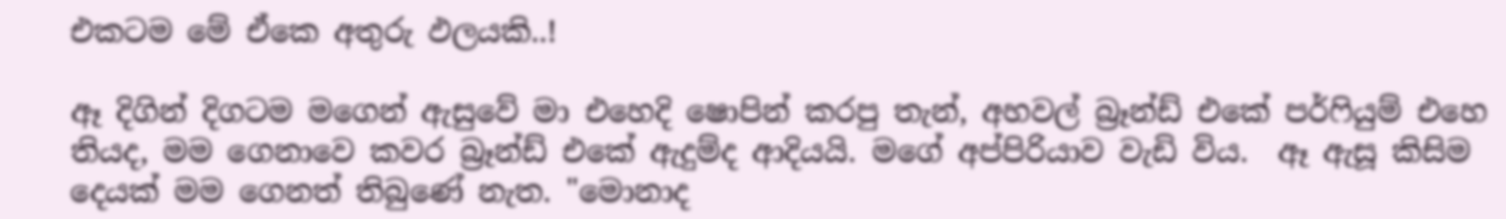එකටම මේ ඒකෙ අතුරු ඵලයකි..!

ඈ දිගින් දිගටම මගෙන් ඇසුවේ මා එහෙදි ෂොපින් කරපු තැන්, අහවල් බ්‍රෑන්ඩ් එකේ පර්ෆියුම් එහෙ තියද, මම ගෙනාවෙ කවර බ්‍රෑන්ඩ් එකේ ඇදුම්ද ආදියයි. මගේ අප්පිරියාව වැඩි විය.  ඈ ඇසූ කිසිම දෙයක් මම ගෙනත් තිබුණේ නැත. "මොනාද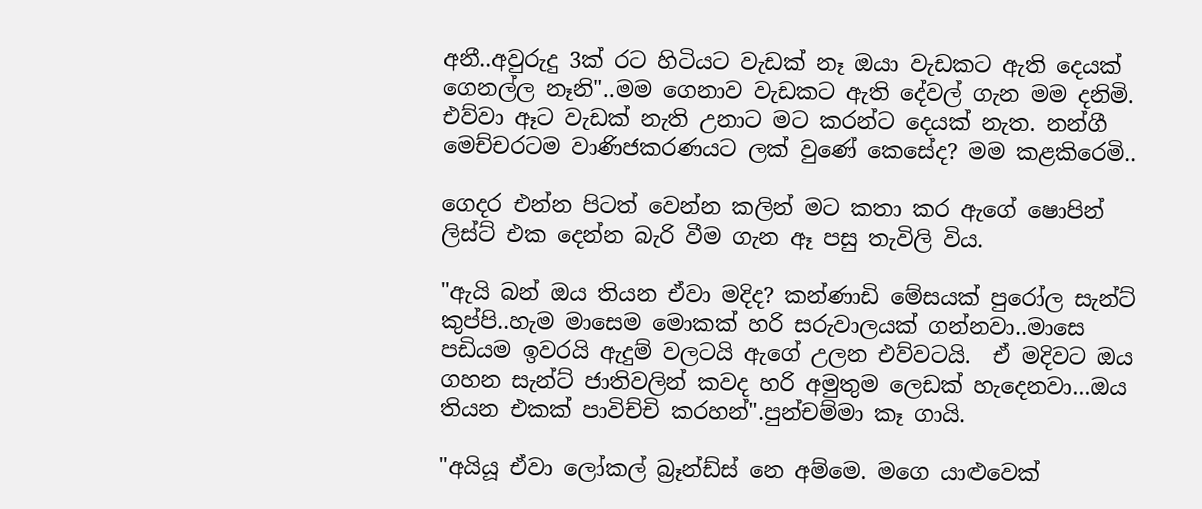අනී..අවුරුදු 3ක් රට හිටියට වැඩක් නෑ ඔයා වැඩකට ඇති දෙයක් ගෙනල්ල නෑනි"..මම ගෙනාව වැඩකට ඇති දේවල් ගැන මම දනිමි. එව්වා ඈට වැඩක් නැති උනාට මට කරන්ට දෙයක් නැත. නන්ගී මෙච්චරටම වාණිජකරණයට ලක් වුණේ කෙසේද? මම කළකිරෙමි..

ගෙදර එන්න පිටත් වෙන්න කලින් මට කතා කර ඇගේ ෂොපින් ලිස්ට් එක දෙන්න බැරි වීම ගැන ඈ පසු තැවිලි විය.

"ඇයි බන් ඔය තියන ඒවා මදිද? කන්ණාඩි මේසයක් පුරෝල සැන්ට් කුප්පි..හැම මාසෙම මොකක් හරි සරුවාලයක් ගන්නවා..මාසෙ පඩියම ඉවරයි ඇදුම් වලටයි ඇගේ උලන එව්වටයි.  ඒ මදිවට ඔය ගහන සැන්ට් ජාතිවලින් කවද හරි අමුතුම ලෙඩක් හැදෙනවා...ඔය තියන එකක් පාවිච්චි කරහන්".පුන්චම්මා කෑ ගායි.

"අයියූ ඒවා ලෝකල් බ්‍රෑන්ඩ්ස් නෙ අම්මෙ. මගෙ යාළුවෙක්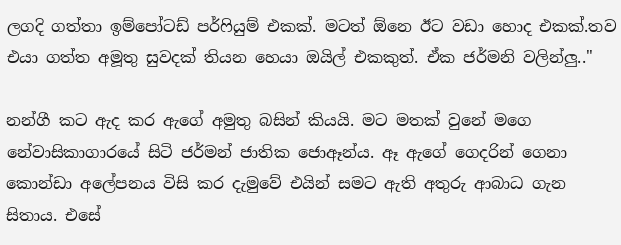ලගදි ගත්තා ඉම්පෝටඩ් පර්ෆියුම් එකක්. මටත් ඕනෙ ඊට වඩා හොද එකක්.තව එයා ගත්ත අමූතු සුවදක් තියන හෙයා ඔයිල් එකකුත්. ඒක ජර්මනි වලින්ලු.."

නන්ගී කට ඇද කර ඇගේ අමුතු බසින් කියයි. මට මතක් වුනේ මගෙ නේවාසිකාගාරයේ සිටි ජර්මන් ජාතික ජොඈන්ය. ඈ ඇගේ ගෙදරින් ගෙනා කොන්ඩා අලේපනය විසි කර දැමුවේ එයින් සමට ඇති අතුරු ආබාධ ගැන සිතාය. එසේ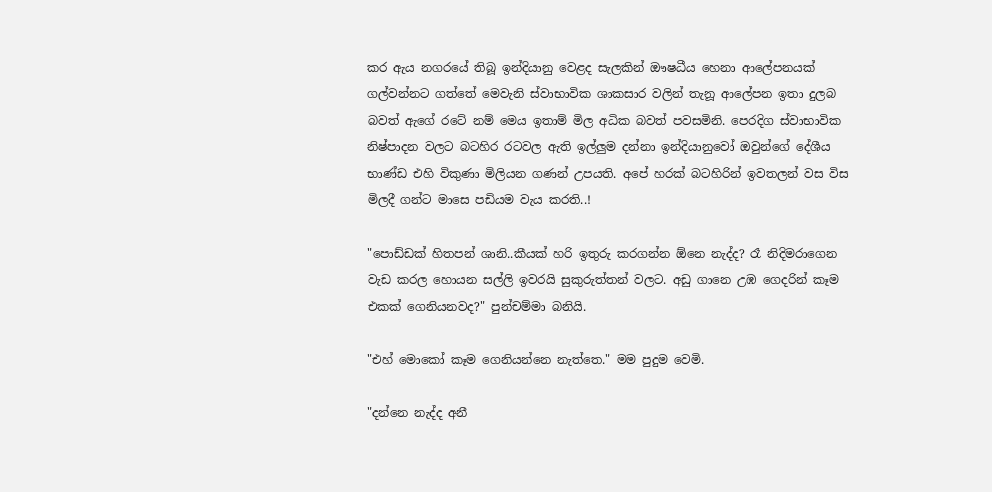කර ඇය නගරයේ තිබූ ඉන්දියානු වෙළද සැලකින් ඖෂධීය හෙනා ආලේපනයක් ගල්වන්නට ගත්තේ මෙවැනි ස්වාභාවික ශාකසාර වලින් තැනූ ආලේපන ඉතා දුලබ බවත් ඇගේ රටේ නම් මෙය ඉතාම් මිල අධික බවත් පවසමිනි. පෙරදිග ස්වාභාවික නිෂ්පාදන වලට බටහිර රටවල ඇති ඉල්ලුම දන්නා ඉන්දියානුවෝ ඔවුන්ගේ දේශීය භාණ්ඩ එහි විකුණා මිලියන ගණන් උපයති. අපේ හරක් බටහිරින් ඉවතලන් වස විස මිලදී ගන්ට මාසෙ පඩියම වැය කරති..!

"පොඩ්ඩක් හිතපන් ශානි..කීයක් හරි ඉතුරු කරගන්න ඕනෙ නැද්ද? රෑ නිදිමරාගෙන වැඩ කරල හොයන සල්ලි ඉවරයි සුකුරුත්තන් වලට. අඩු ගානෙ උඹ ගෙදරින් කෑම එකක් ගෙනියනවද?" පුන්චම්මා බනියි.

"එහ් මොකෝ කෑම ගෙනියන්නෙ නැත්තෙ." මම පුදුම වෙමි.

"දන්නෙ නැද්ද අනී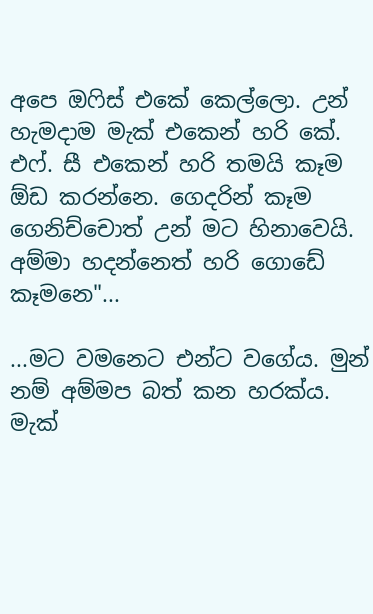අපෙ ඔෆිස් එකේ කෙල්ලො. උන් හැමදාම මැක් එකෙන් හරි කේ. එෆ්. සී එකෙන් හරි තමයි කෑම ඕඩ කරන්නෙ. ගෙදරින් කෑම ගෙනිච්චොත් උන් මට හිනාවෙයි. අම්මා හදන්නෙත් හරි ගොඩේ කෑමනෙ"...

...මට වමනෙට එන්ට වගේය. මුන් නම් අම්මප බත් කන හරක්ය. මැක්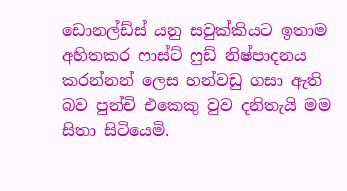ඩොනල්ඩ්ස් යනු සවුක්කියට ඉතාම අහිතකර ෆාස්ට් ෆුඩ් නිෂ්පාදනය කරන්නන් ලෙස හන්වඩු ගසා ඇති බව පුන්චි එකෙකු වුව දනිතැයි මම සිතා සිටියෙමි.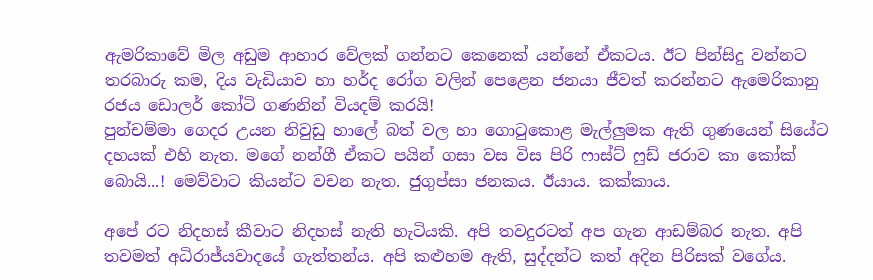ඇමරිකාවේ මිල අඩුම ආහාර වේලක් ගන්නට කෙනෙක් යන්නේ ඒකටය. ඊට පින්සිදු වන්නට තරබාරු කම, දිය වැඩියාව හා හර්ද රෝග වලින් පෙළෙන ජනයා ජීවත් කරන්නට ඇමෙරිකානු රජය ඩොලර් කෝටි ගණනින් වියදම් කරයි!
පුන්චම්මා ගෙදර උයන නිවුඩු හාලේ බත් වල හා ගොටුකොළ මැල්ලුමක ඇති ගුණයෙන් සියේට දහයක් එහි නැත. මගේ නන්ගී ඒකට පයින් ගසා වස විස පිරි ෆාස්ට් ෆුඩ් ජරාව කා කෝක් බොයි...! මෙව්වාට කියන්ට වචන නැත. ජුගුප්සා ජනකය. ඊයාය. කක්කාය.

අපේ රට නිදහස් කීවාට නිදහස් නැති හැටියකි. අපි තවදුරටත් අප ගැන ආඩම්බර නැත. අපි තවමත් අධිරාජ්යවාදයේ ගැත්තන්ය. අපි කළුහම ඇති, සුද්දන්ට කත් අදින පිරිසක් වගේය.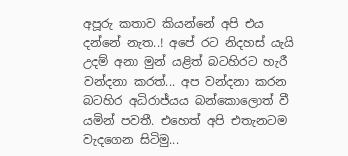අපූරු කතාව කියන්නේ අපි එය දන්නේ නැත..! අපේ රට නිදහස් යැයි උදම් අනා මුන් යළිත් බටහිරට හැරී වන්දනා කරත්... අප වන්දනා කරන බටහිර අධිරාජ්යය බන්කොලොත් වී යමින් පවතී. එහෙත් අපි එතැනටම වැදගෙන සිටිමු...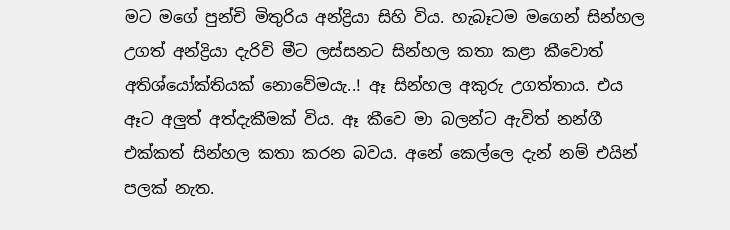මට මගේ පුන්චි මිතුරිය අන්ද්‍රියා සිහි විය. හැබෑටම මගෙන් සින්හල උගත් අන්ද්‍රියා දැරිවි මීට ලස්සනට සින්හල කතා කළා කීවොත් අතිශ්යෝක්තියක් නොවේම‍යැ..! ඈ සින්හල අකුරු උගත්තාය. එය ඈට අලුත් අත්දැකීමක් විය. ඈ කීවෙ මා බලන්ට ඇවිත් නන්ගී එක්කත් සින්හල කතා කරන බවය. අනේ කෙල්ලෙ දැන් නම් එයින් පලක් නැත.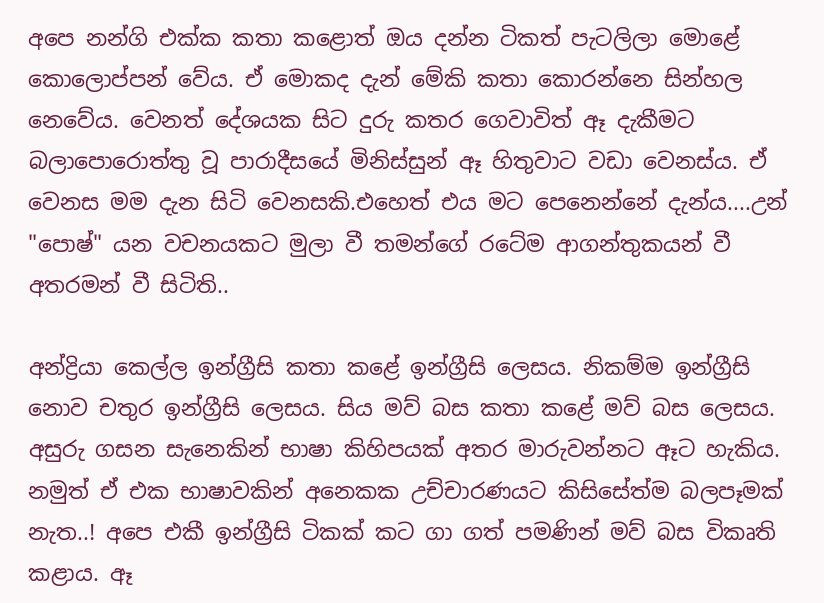අපෙ නන්ගි එක්ක කතා කළොත් ඔය දන්න ටිකත් පැටලිලා මොළේ කොලොප්පන් වේය. ඒ මොකද දැන් මේකි කතා කොරන්නෙ සින්හල නෙවේය. වෙනත් දේශයක සිට දුරු කතර ගෙවාවිත් ඈ දැකීමට බලාපොරොත්තු වූ පාරාදීසයේ මිනිස්සුන් ඈ හිතුවාට වඩා වෙනස්ය. ඒ වෙනස මම දැන සිටි වෙනසකි.එහෙත් එය මට පෙනෙන්නේ දැන්ය....උන් "පොෂ්" යන වචනයකට මුලා වී තමන්ගේ රටේම ආගන්තුකයන් වී අතරමන් වී සිටිති..

අන්ද්‍රියා කෙල්ල ඉන්ග්‍රීසි කතා කළේ ඉන්ග්‍රීසි ලෙසය. නිකම්ම ඉන්ග්‍රීසි නොව චතුර ඉන්ග්‍රීසි ලෙසය. සිය මව් බස කතා කළේ මව් බස ලෙසය. අසුරු ගසන සැනෙකින් භාෂා කිහිපයක් අතර මාරුවන්නට ඈට හැකිය. නමුත් ඒ එක භාෂාවකින් අනෙකක උච්චාරණයට කිසිසේත්ම බලපෑමක් නැත..! අපෙ එකී ඉන්ග්‍රීසි ටිකක් කට ගා ගත් පමණින් මව් බස විකෘති කළාය. ඈ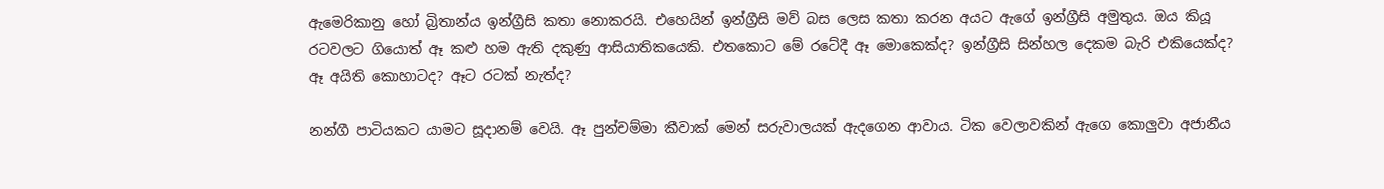ඇමෙරිකානු හෝ බ්‍රිතාන්ය ඉන්ග්‍රීසි කතා නොකරයි. එහෙයින් ඉන්ග්‍රීසි මව් බස ලෙස කතා කරන අයට ඇගේ ඉන්ග්‍රීසි අමුතුය. ඔය කියූ රටවලට ගියොත් ඈ කළු හම ඇති දකුණු ආසියාතිකයෙකි. එතකොට මේ රටේදී ඈ මොකෙක්ද? ඉන්ග්‍රීසි සින්හල දෙකම බැරි එකියෙක්ද? ඈ අයිති කොහාටද? ඈට රටක් නැත්ද?

නන්ගී පාටියකට යාමට සූදානම් වෙයි. ඈ පුන්චම්මා කීවාක් මෙන් සරුවාලයක් ඇදගෙන ආවාය. ටික වෙලාවකින් ඇගෙ කොලුවා අජානීය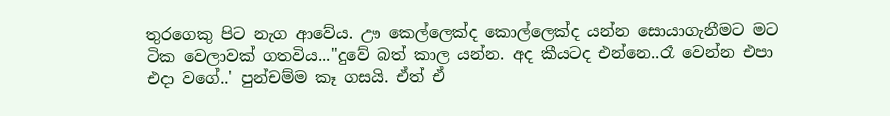තුරගෙකු පිට නැග ආවේය. ඌ කෙල්ලෙක්ද කොල්ලෙක්ද යන්න සොයාගැනීමට මට ටික වෙලාවක් ගතවිය..."දුවේ බත් කාල යන්න. අද කීයටද එන්නෙ..රෑ වෙන්න එපා එදා වගේ..' පුන්චම්ම කෑ ගසයි. ඒත් ඒ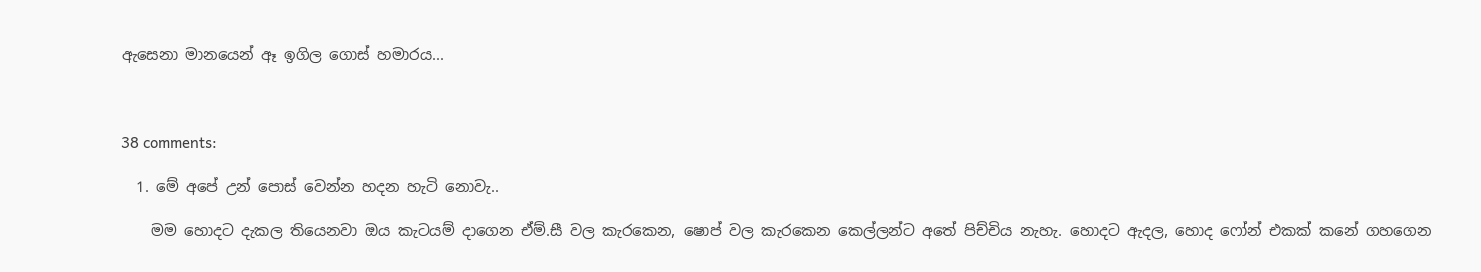ඇසෙනා මානයෙන් ඈ ඉගිල ගොස් හමාරය...



38 comments:

  1. මේ අපේ උන් පොස් වෙන්න හදන හැටි නොවැ..

    මම හොදට දැකල තියෙනවා ඔය කැටයම් දාගෙන ඒම්.සී වල කැරකෙන, ෂොප් වල කැරකෙන කෙල්ලන්ට අතේ පිච්චිය නැහැ. හොදට ඇදල, හොද ෆෝන් එකක් කනේ ගහගෙන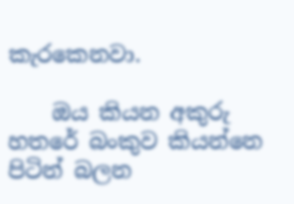කැරකෙනවා.

    ඔය කියන අකුරු හතරේ බංකුව කියන්නෙ පිටින් බලන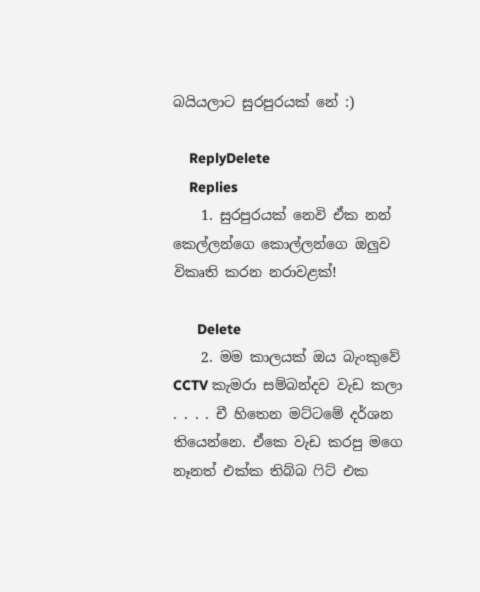බයියලාට සුරපුරයක් නේ :)

    ReplyDelete
    Replies
    1. සුරපුරයක් නෙවි ඒක නන් කෙල්ලන්ගෙ කොල්ලන්ගෙ ඔලුව විකෘති කරන නරාවළක්!

      Delete
    2. මම කාලයක් ඔය බැංකුවේ CCTV කැමරා සම්බන්දව වැඩ කලා . . . . චී හිතෙන මට්ටමේ දර්ශන තියෙන්නෙ. ඒකෙ වැඩ කරපු මගෙ නෑනත් එක්ක තිබ්බ ෆිට් එක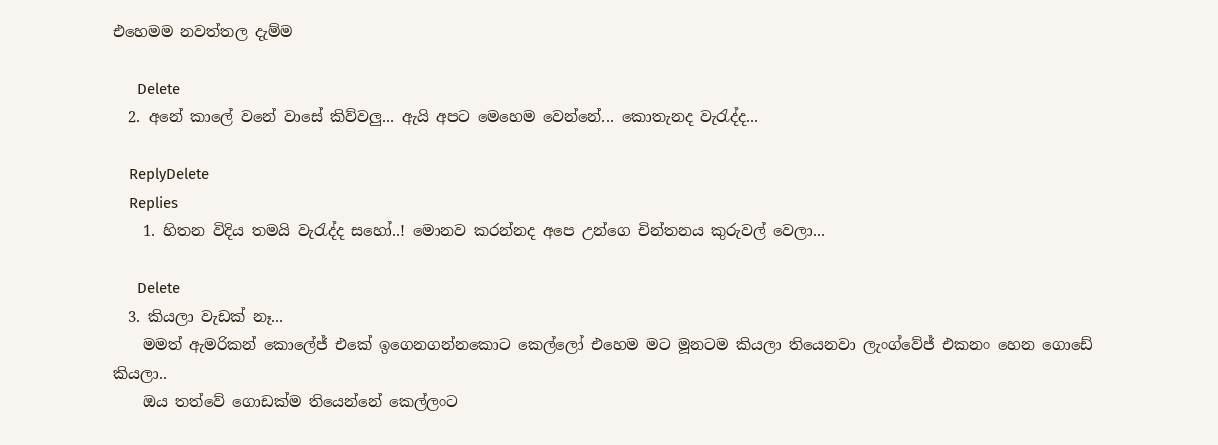එහෙමම නවත්තල දැම්ම

      Delete
  2. අනේ කාලේ වනේ වාසේ කිව්වලු... ඇයි අපට මෙහෙම වෙන්නේ... කොතැනද වැරැද්ද...

    ReplyDelete
    Replies
    1. හිතන විදිය තමයි වැරැද්ද සහෝ..! මොනව කරන්නද අපෙ උන්ගෙ චින්තනය කුරුවල් වෙලා...

      Delete
  3. කියලා වැඩක් නෑ...
    මමත් ඇමරිකන් කොලේජ් එකේ ඉගෙනගන්නකොට කෙල්ලෝ එහෙම මට මූනටම කියලා තියෙනවා ලැංග්වේජ් එකනං හෙන ගොඩේ කියලා..
    ඔය තත්වේ ගොඩක්ම තියෙන්නේ කෙල්ලංට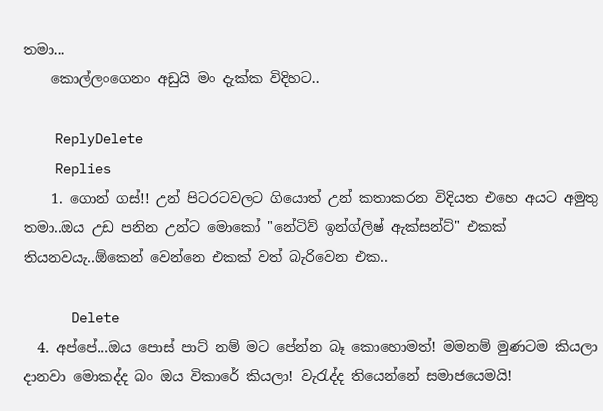තමා...
    කොල්ලංගෙනං අඩුයි මං දැක්ක විදිහට..

    ReplyDelete
    Replies
    1. ගොන් ගස්!! උන් පිටරටවලට ගියොත් උන් කතාකරන විදියත එහෙ අයට අමුතු තමා..ඔය උඩ පනින උන්ට මොකෝ "නේටිව් ඉන්ග්ලිෂ් ඇක්සන්ට්" එකක් තියනවයැ..ඕකෙන් වෙන්නෙ එකක් වත් බැරිවෙන එක..

      Delete
  4. අප්පේ...ඔය පොස් පාට් නම් මට පේන්න බෑ කොහොමත්! මමනම් මුණටම කියලා දානවා මොකද්ද බං ඔය විකාරේ කියලා! වැරැද්ද තියෙන්නේ සමාජයෙමයි!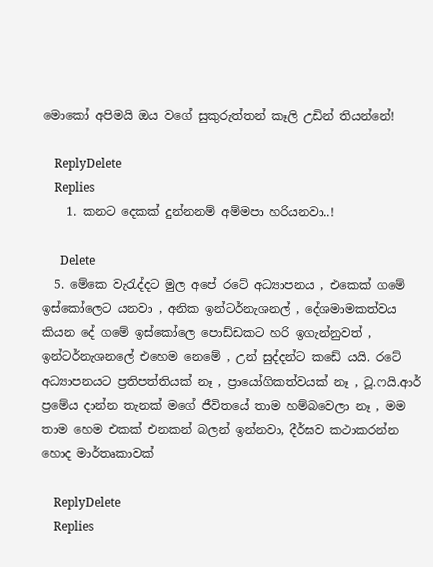මොකෝ අපිමයි ඔය වගේ සුකුරුත්තන් කෑලි උඩින් තියන්නේ!

    ReplyDelete
    Replies
    1. කනට දෙකක් දුන්නනම් අම්මපා හරියනවා..!

      Delete
  5. මේකෙ වැරැද්දට මුල අපේ රටේ අධ්‍යාපනය , එකෙක් ගමේ ඉස්කෝලෙට යනවා , අනික ඉන්ටර්නැශනල් , දේශමාමකත්වය කියන දේ ගමේ ඉස්කෝලෙ පොඩ්ඩකට හරි ඉගැන්නුවත් , ඉන්ටර්නැශනලේ එහෙම නෙමේ , උන් සුද්දන්ට කඩේ යයි. රටේ අධ්‍යාපනයට ප්‍රතිපත්තියක් නෑ , ප්‍රායෝගිකත්වයක් නෑ , ටූ.ෆයි.ආර් ප්‍රමේය දාන්න තැනක් මගේ ජීවිතයේ තාම හම්බවෙලා නෑ , මම තාම හෙම එකක් එනකන් බලන් ඉන්නවා, දීර්ඝව කථාකරන්න හොද මාර්තෘකාවක්

    ReplyDelete
    Replies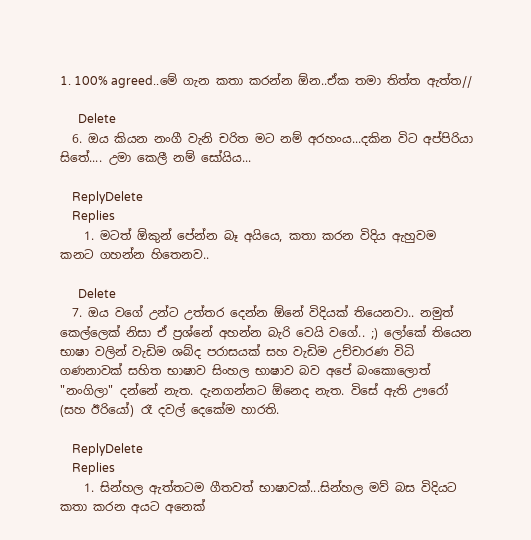1. 100% agreed..මේ ගැන කතා කරන්න ඕන..ඒක තමා තිත්ත ඇත්ත//

      Delete
  6. ඔය කියන නංගී වැනි චරිත මට නම් අරහංය...දකින විට අප්පිරියා සිතේ.... උමා කෙලී නම් සෝයිය...

    ReplyDelete
    Replies
    1. මටත් ඕකුන් පේන්න බෑ අයියෙ, කතා කරන විදිය ඇහුවම කනට ගහන්න හිතෙනව..

      Delete
  7. ඔය වගේ උන්ට උත්තර දෙන්න ඕනේ විදියක් තියෙනවා.. නමුත් කෙල්ලෙක් නිසා ඒ ප්‍රශ්නේ අහන්න බැරි වෙයි වගේ.. ;) ලෝකේ තියෙන භාෂා වලින් වැඩිම ශබ්ද පරාසයක් සහ වැඩිම උච්චාරණ විධි ගණනාවක් සහිත භාෂාව සිංහල භාෂාව බව අපේ බංකොලොත් "නංගිලා" දන්නේ නැත. දැනගන්නට ඕනෙද නැත. විසේ ඇති ඌරෝ (සහ ඊරියෝ) රෑ දවල් දෙකේම හාරති.

    ReplyDelete
    Replies
    1. සින්හල ඇත්තටම ගීතවත් භාෂාවක්...සින්හල මව් බස විදියට කතා කරන අයට අනෙක්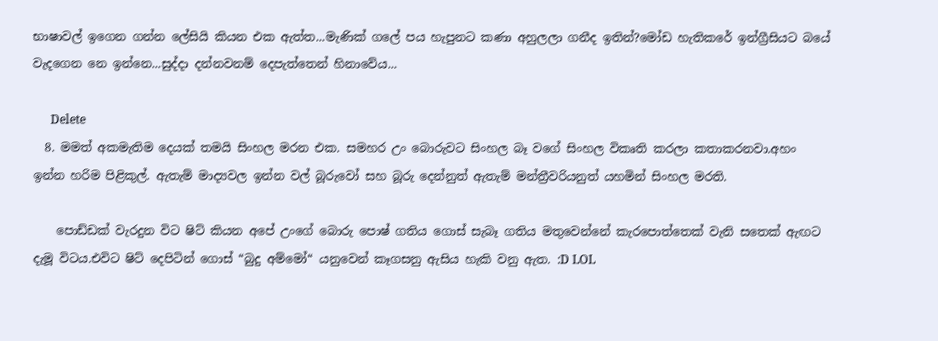භාෂාවල් ඉගෙන ගන්න ලේසියි කියන එක ඇත්ත...මැණික් ගලේ පය හැපුනට කණා අහුලලා ගනීද ඉතින්?මෝඩ හැතිකරේ ඉන්ග්‍රීසියට බයේ වැදගෙන නෙ ඉන්නෙ...සුද්දා දන්නවනම් දෙපැත්තෙන් හිනාවේය...

      Delete
  8. මමත් අකමැතිම දෙයක් තමයි සිංහල මරන එක. සමහර උං බොරුවට සිංහල බෑ වගේ සිංහල විකෘති කරලා කතාකරනවා.අහං ඉන්න හරිම පිළිකුල්. ඇතැම් මාද්‍යවල ඉන්න වල් බූරුවෝ සහ බූරු දෙන්නුත් ඇතැම් මන්ත්‍රීවරියනුත් යහමින් සිංහල මරති.

    පොඩ්ඩක් වැරදුන විට ෂිට් කියන අපේ උංගේ බොරු පොෂ් ගතිය ගොස් සැබෑ ගතිය මතුවෙන්නේ කැරපොත්තෙක් වැනි සතෙක් ඇඟට දැමූ විටය.එවිට ෂිට් දෙපිටින් ගොස් “බුදු අම්මෝ“ යනුවෙන් කෑගසනු ඇසිය හැකි වනු ඇත. :D LOL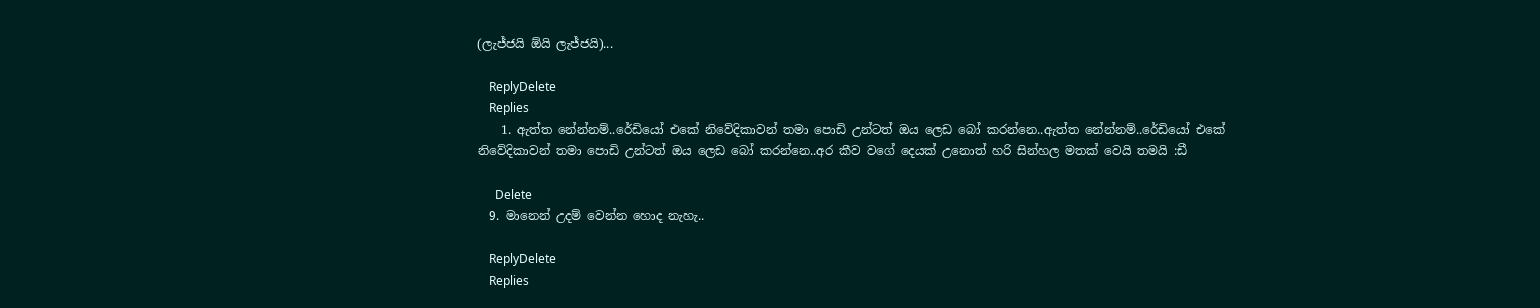(ලැජ්ජයි ඕයි ලැජ්ජයි)...

    ReplyDelete
    Replies
    1. ඇත්ත නේන්නම්..රේඩියෝ එකේ නිවේදිකාවන් තමා පොඩි උන්ටත් ඔය ලෙඩ බෝ කරන්නෙ..ඇත්ත නේන්නම්..රේඩියෝ එකේ නිවේදිකාවන් තමා පොඩි උන්ටත් ඔය ලෙඩ බෝ කරන්නෙ..අර කීව වගේ දෙයක් උනොත් හරි සින්හල මතක් වෙයි තමයි :ඩී

      Delete
  9. මානෙන් උදම් වෙන්න හොද නැහැ..

    ReplyDelete
    Replies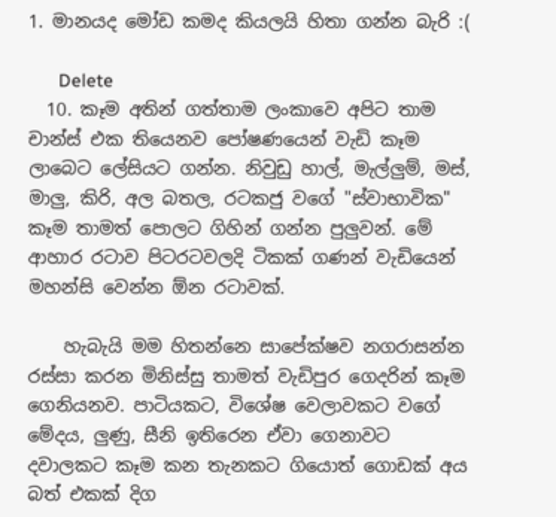1. මානයද මෝඩ කමද කියලයි හිතා ගන්න බැරි :(

      Delete
  10. කෑම අතින් ගත්තාම ලංකාවෙ අපිට තාම චාන්ස් එක තියෙනව පෝෂණයෙන් වැඩි කෑම ලාබෙට ලේසියට ගන්න. නිවුඩු හාල්, මැල්ලුම්, මස්, මාලු, කිරි, අල බතල, රටකජු වගේ "ස්වාභාවික" කෑම තාමත් පොලට ගිහින් ගන්න පුලුවන්. මේ ආහාර රටාව පිටරටවලදි ටිකක් ගණන් වැඩියෙන් මහන්සි වෙන්න ඕන රටාවක්.

    හැබැයි මම හිතන්නෙ සාපේක්ෂව නගරාසන්න රස්සා කරන මිනිස්සු තාමත් වැඩිපුර ගෙදරින් කෑම ගෙනියනව. පාටියකට, විශේෂ වෙලාවකට වගේ මේදය, ලුණු, සීනි ඉතිරෙන ඒවා ගෙනාවට දවාලකට කෑම කන තැනකට ගියොත් ගොඩක් අය බත් එකක් දිග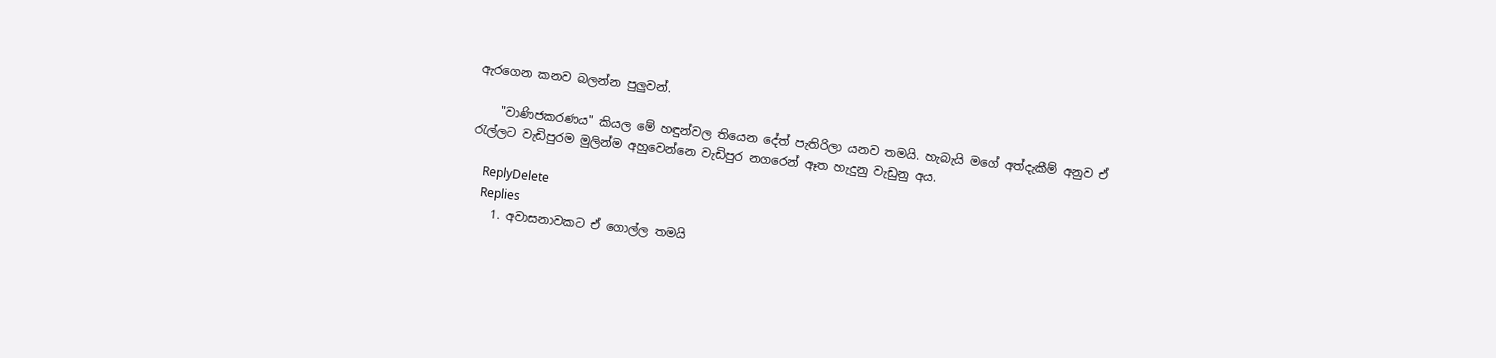ඇරගෙන කනව බලන්න පුලුවන්.

    "වාණිජකරණය" කියල මේ හඳුන්වල තියෙන දේත් පැතිරිලා යනව තමයි. හැබැයි මගේ අත්දැකීම් අනුව ඒ රැල්ලට වැඩිපුරම මුලින්ම අහුවෙන්නෙ වැඩිපුර නගරෙන් ඈත හැදුනු වැඩුනු අය.

    ReplyDelete
    Replies
    1. අවාසනාවකට ඒ ගොල්ල තමයි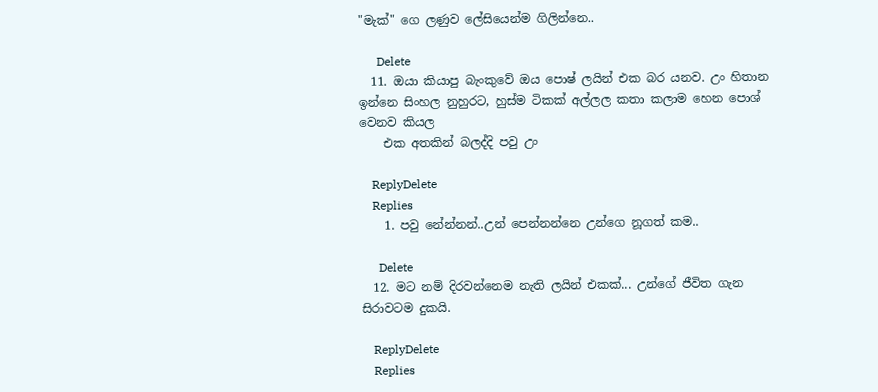"මැක්" ගෙ ලණුව ලේසියෙන්ම ගිලින්නෙ..

      Delete
  11. ඔයා කියාපු බැංකුවේ ඔය පොෂ් ලයින් එක බර යනව. උං හිතාන ඉන්නෙ සිංහල නුහුරට, හුස්ම ටිකක් අල්ලල කතා කලාම හෙන පොශ් වෙනව කියල
    එක අතකින් බලද්දි පවු උං

    ReplyDelete
    Replies
    1. පවු නේන්නන්..උන් පෙන්නන්නෙ උන්ගෙ නූගත් කම..

      Delete
  12. මට නම් දිරවන්නෙම නැති ලයින් එකක්... උන්ගේ ජීවිත ගැන සිරාවටම දුකයි.

    ReplyDelete
    Replies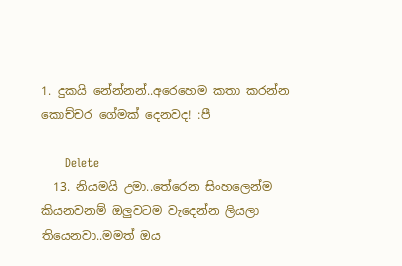1. දුකයි නේන්නන්..අරෙහෙම කතා කරන්න කොච්චර ගේමක් දෙනවද! :පී

      Delete
  13. නියමයි උමා..තේරෙන සිංහලෙන්ම කියනවනම් ඔලුවටම වැදෙන්න ලියලා තියෙනවා..මමත් ඔය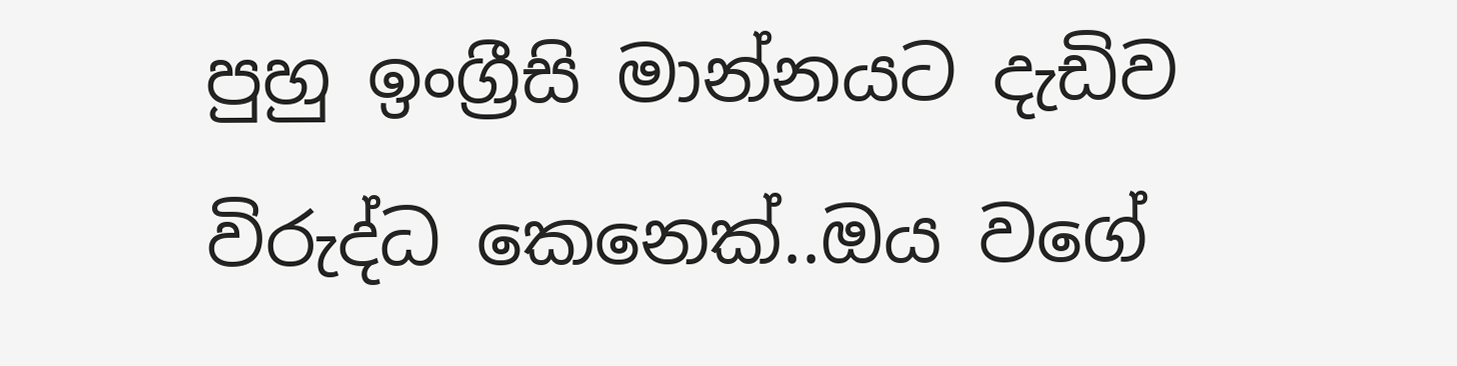පුහු ඉංග්‍රීසි මාන්නයට දැඩිව විරුද්ධ කෙනෙක්..ඔය වගේ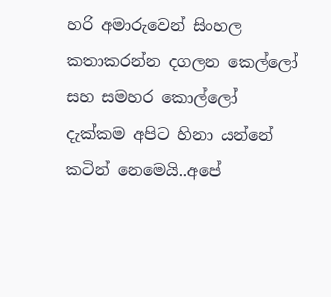හරි අමාරුවෙන් සිංහල කතාකරන්න දගලන කෙල්ලෝ සහ සමහර කොල්ලෝ දැක්කම අපිට හිනා යන්නේ කටින් නෙමෙයි..අපේ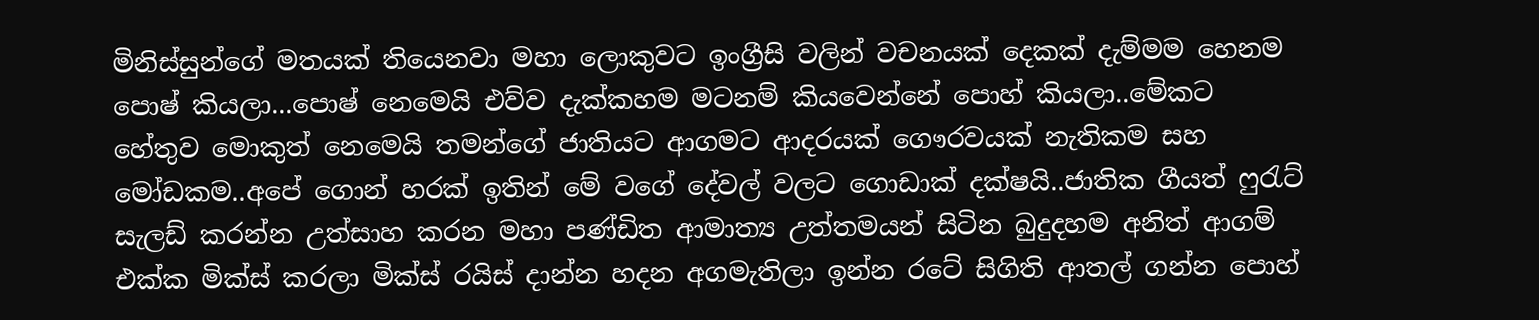මිනිස්සුන්ගේ මතයක් තියෙනවා මහා ලොකුවට ඉංග්‍රීසි වලින් වචනයක් දෙකක් දැම්මම හෙනම පොෂ් කියලා...පොෂ් නෙමෙයි එව්ව දැක්කහම මටනම් කියවෙන්නේ පොහ් කියලා..මේකට හේතුව මොකුත් නෙමෙයි තමන්ගේ ජාතියට ආගමට ආදරයක් ගෞරවයක් නැතිකම සහ මෝඩකම..අපේ ගොන් හරක් ඉතින් මේ වගේ දේවල් වලට ගොඩාක් දක්ෂයි..ජාතික ගීයත් ෆුරැට් සැලඩ් කරන්න උත්සාහ කරන මහා පණ්ඩිත ආමාත්‍ය උත්තමයන් සිටින බුදුදහම අනිත් ආගම් එක්ක මික්ස් කරලා මික්ස් රයිස් දාන්න හදන අගමැතිලා ඉන්න රටේ සිගිති ආතල් ගන්න පොහ්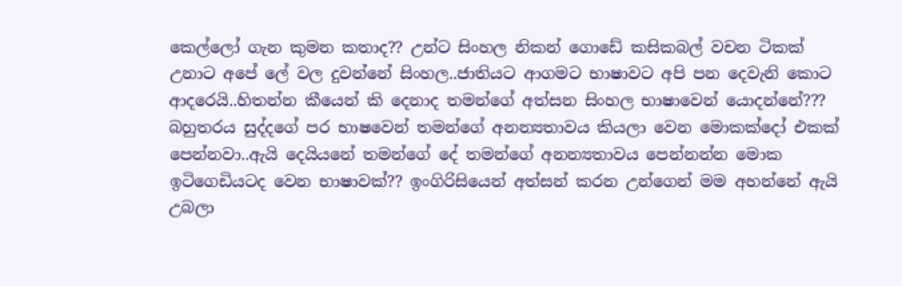කෙල්ලෝ ගැන කුමන කතාද?? උන්ට සිංහල නිකන් ගොඩේ කසිකබල් වචන ටිකක් උනාට අපේ ලේ වල දුවන්නේ සිංහල..ජාතියට ආගමට භාෂාවට අපි පන දෙවැනි කොට ආදරෙයි..හිතන්න කීයෙන් කි දෙනාද තමන්ගේ අත්සන සිංහල භාෂාවෙන් යොදන්නේ??? බහුතරය සුද්දගේ පර භාෂවෙන් තමන්ගේ අනන්‍යතාවය කියලා වෙන මොකක්දෝ එකක් පෙන්නවා..ඇයි දෙයියනේ තමන්ගේ දේ තමන්ගේ අනන්‍යතාවය පෙන්නන්න මොක ඉටිගෙඩියටද වෙන භාෂාවක්?? ඉංගිරිසියෙන් අත්සන් කරන උන්ගෙන් මම අහන්නේ ඇයි උබලා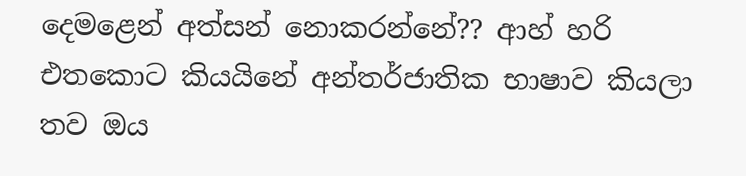දෙමළෙන් අත්සන් නොකරන්නේ?? ආහ් හරි එතකොට කියයිනේ අන්තර්ජාතික භාෂාව කියලා තව ඔය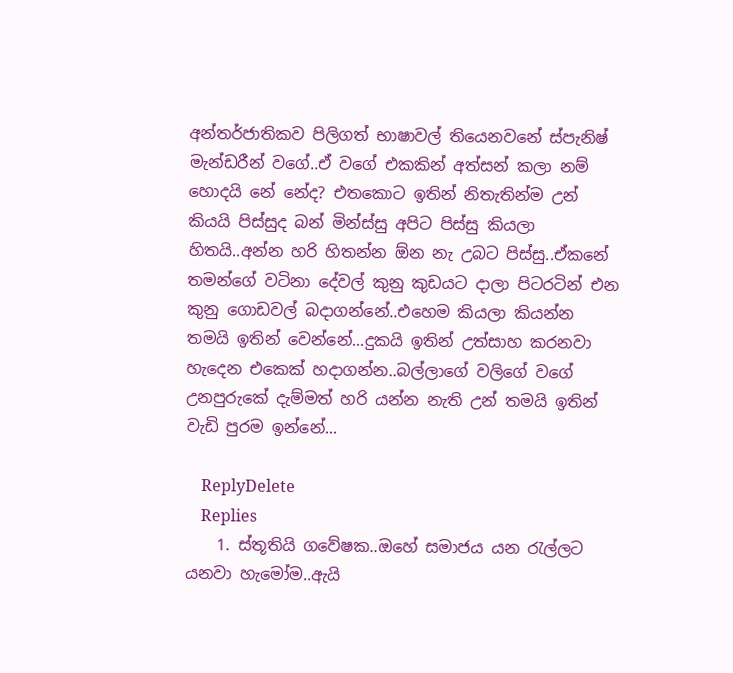අන්තර්ජාතිකව පිලිගත් භාෂාවල් තියෙනවනේ ස්පැනිෂ් මැන්ඩරීන් වගේ..ඒ වගේ එකකින් අත්සන් කලා නම් හොදයි නේ නේද? එතකොට ඉතින් නිතැතින්ම උන් කියයි පිස්සුද බන් මින්ස්සු අපිට පිස්සු කියලා හිතයි..අන්න හරි හිතන්න ඕන නැ උබට පිස්සු..ඒකනේ තමන්ගේ වටිනා දේවල් කුනු කුඩයට දාලා පිටරටින් එන කුනු ගොඩවල් බදාගන්නේ..එහෙම කියලා කියන්න තමයි ඉතින් වෙන්නේ...දුකයි ඉතින් උත්සාහ කරනවා හැදෙන එකෙක් හදාගන්න..බල්ලාගේ වලිගේ වගේ උනපුරුකේ දැම්මත් හරි යන්න නැති උන් තමයි ඉතින් වැඩි පුරම ඉන්නේ...

    ReplyDelete
    Replies
    1. ස්තූතියි ගවේෂක..ඔහේ සමාජය යන රැල්ලට යනවා හැමෝම..ඇයි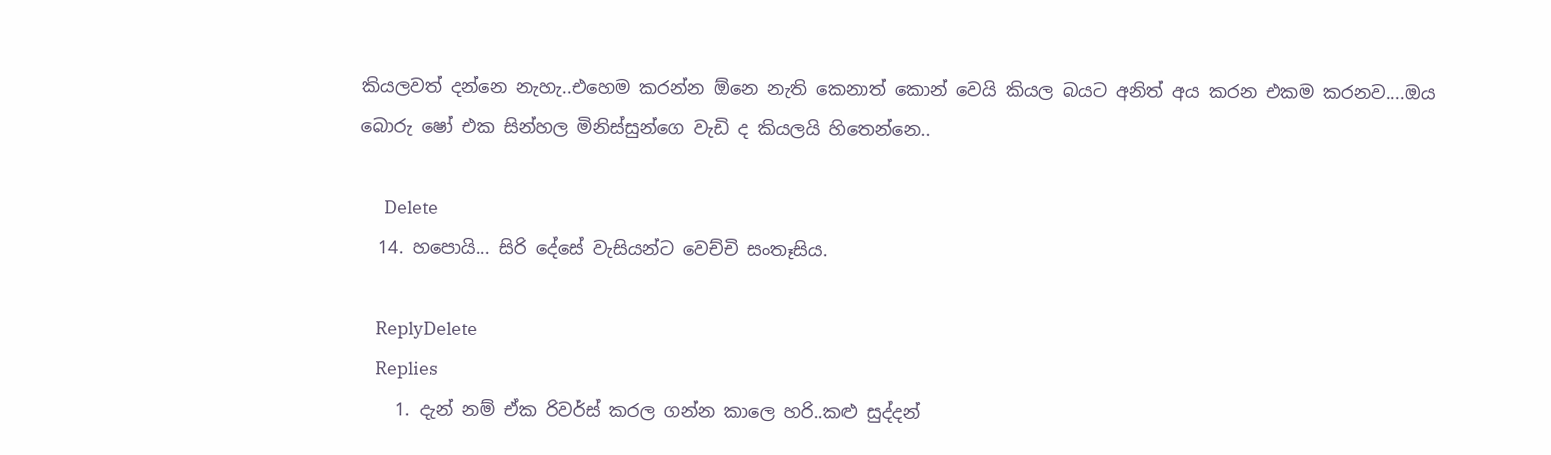කියලවත් දන්නෙ නැහැ..එහෙම කරන්න ඕනෙ නැති කෙනාත් කොන් වෙයි කියල බයට අනිත් අය කරන එකම කරනව....ඔය බොරු ෂෝ එක සින්හල මිනිස්සුන්ගෙ වැඩි ද කියලයි හිතෙන්නෙ..

      Delete
  14. හපොයි... සිරි දේසේ වැසියන්ට වෙච්චි සංතෑසිය.

    ReplyDelete
    Replies
    1. දැන් නම් ඒක රිවර්ස් කරල ගන්න කාලෙ හරි..කළු සුද්දන්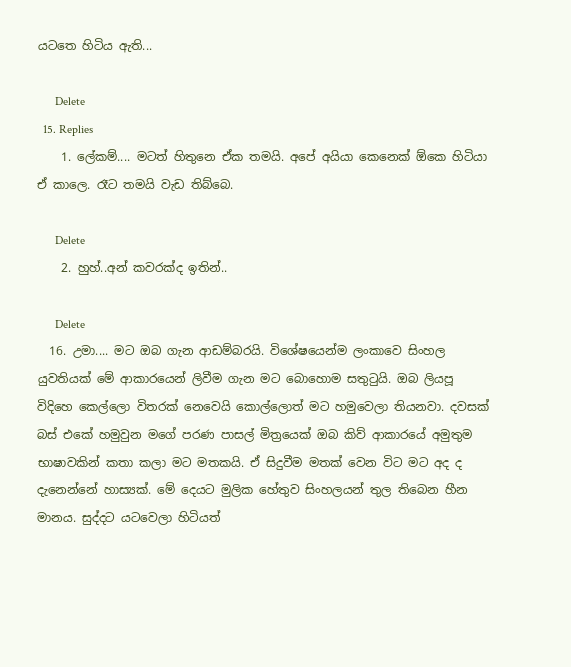යටතෙ හිටිය ඇති...

      Delete
  15. Replies
    1. ලේකම්.... මටත් හිතුනෙ ඒක තමයි. අපේ අයියා කෙනෙක් ඕකෙ හිටියා ඒ කාලෙ. රෑට තමයි වැඩ තිබ්බෙ.

      Delete
    2. හුහ්..අන් කවරක්ද ඉතින්..

      Delete
  16. උමා.... මට ඔබ ගැන ආඩම්බරයි. විශේෂයෙන්ම ලංකාවෙ සිංහල යුවතියක් මේ ආකාරයෙන් ලිවීම ගැන මට බොහොම සතුටුයි. ඔබ ලියපූ විදිහෙ කෙල්ලො විතරක් නෙවෙයි කොල්ලොත් මට හමුවෙලා තියනවා. දවසක් බස් එකේ හමුවුන මගේ පරණ පාසල් මිත්‍රයෙක් ඔබ කිව් ආකාරයේ අමුතුම භාෂාවකින් කතා කලා මට මතකයි. ඒ සිදුවීම මතක් වෙන විට මට අද ද දැනෙන්නේ හාස්‍යක්. මේ දෙයට මුලික හේතුව සිංහලයන් තුල තිබෙන හීන මානය. සුද්දට යටවෙලා හිටියත්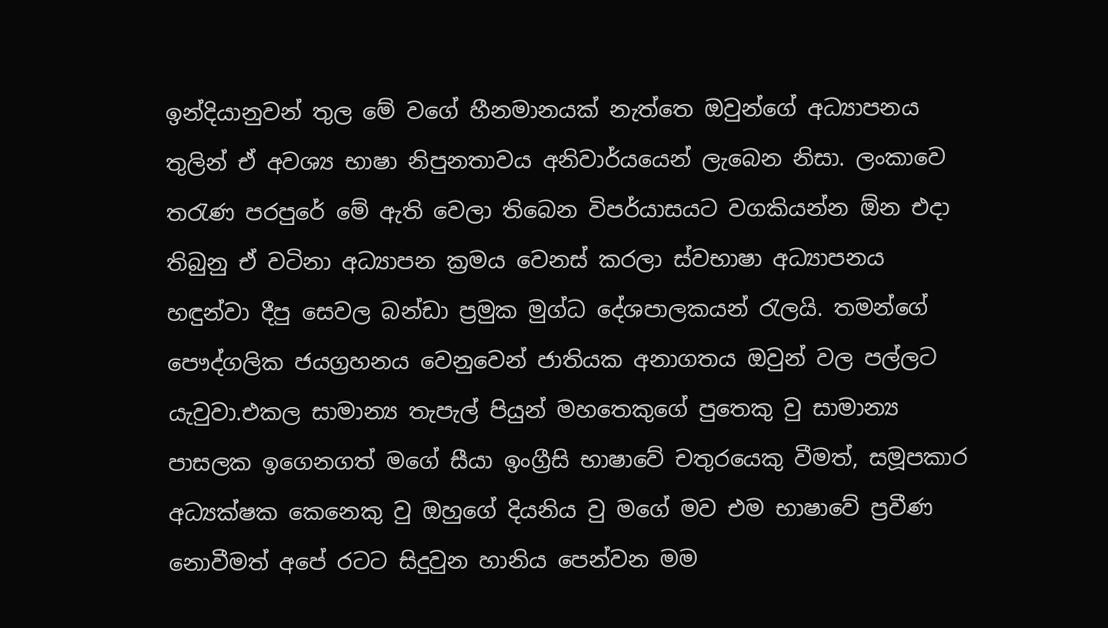ඉන්දියානුවන් තුල මේ වගේ හීනමානයක් නැත්තෙ ඔවුන්ගේ අධ්‍යාපනය තුලින් ඒ අවශ්‍ය භාෂා නිපුනතාවය අනිවාර්යයෙන් ලැබෙන නිසා. ලංකාවෙ තරැණ පරපුරේ මේ ඇති වෙලා තිබෙන විපර්යාසයට වගකියන්න ඕන එදා තිබුනු ඒ වටිනා අධ්‍යාපන ක්‍රමය වෙනස් කරලා ස්වභාෂා අධ්‍යාපනය හඳුන්වා දීපු සෙවල බන්ඩා ප්‍රමුක මුග්ධ දේශපාලකයන් රැලයි. තමන්ගේ පෞද්ගලික ජයග්‍රහනය වෙනුවෙන් ජාතියක අනාගතය ඔවුන් වල පල්ලට යැවුවා.එකල සාමාන්‍ය තැපැල් පියුන් මහතෙකුගේ පුතෙකු වු සාමාන්‍ය පාසලක ඉගෙනගත් මගේ සීයා ඉංග්‍රීසි භාෂාවේ චතුරයෙකු වීමත්, සමූපකාර අධ්‍යක්ෂක කෙනෙකු වු ඔහුගේ දියනිය වු මගේ මව එම භාෂාවේ ප්‍රවීණ නොවීමත් අපේ රටට සිදුවුන හානිය පෙන්වන මම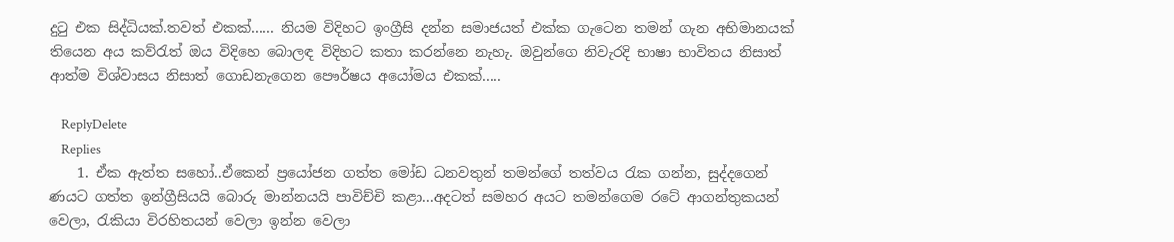දුටු එක සිද්ධියක්.තවත් එකක්...... නියම විදිහට ඉංග්‍රීසි දන්න සමාජයත් එක්ක ගැටෙන තමන් ගැන අභිමානයක් තියෙන අය‍ කව්රැත් ඔය විදිහෙ බොලඳ විදිහට කතා කරන්නෙ නැහැ. ඔවුන්ගෙ නිවැරදි භාෂා භාවිතය නිසාත් ආත්ම වි‍‍ශ්වාසය නිසාත් ගොඩනැගෙන පෞර්ෂය අයෝමය එකක්.....

    ReplyDelete
    Replies
    1. ඒක ඇත්ත සහෝ..ඒකෙන් ප්‍රයෝජන ගත්ත මෝඩ ධනවතුන් තමන්ගේ තත්වය රැක ගන්න, සුද්දගෙන් ණයට ගත්ත ඉන්ග්‍රීසියයි බොරු මාන්නයයි පාවිච්චි කළා...අදටත් සමහර අයට තමන්ගෙම රටේ ආගන්තුකයන් වෙලා, රැකියා විරහිතයන් වෙලා ඉන්න වෙලා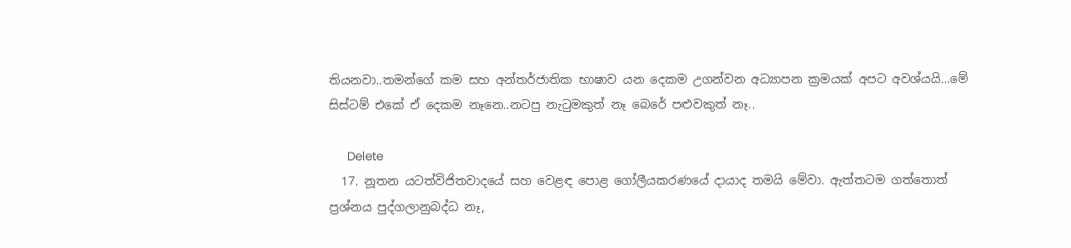තියනවා..තමන්ගේ කම සහ අන්තර්ජාතික භාෂාව යන දෙකම උගන්වන අධ්‍යාපන ක්‍රමයක් අපට අවශ්යයි...මේ සිස්ටම් එකේ ඒ දෙකම නෑනෙ..නටපු නැටුමකුත් නෑ බෙරේ පළුවකුත් නෑ..

      Delete
  17. නූතන යටත්විජිතවාදයේ සහ වෙළඳ පොළ ගෝලීයකරණයේ දායාද තමයි මේවා. ඇත්තටම ගත්තොත් ප්‍රශ්නය පුද්ගලානුබද්ධ නෑ,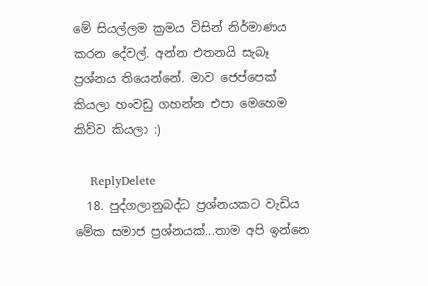මේ සියල්ලම ක්‍රමය විසින් නිර්මාණය කරන දේවල්. අන්න එතනයි සැබෑ ප්‍රශ්නය තියෙන්නේ. මාව ජෙප්පෙක් කියලා හංවඩු ගහන්න එපා මෙහෙම කිව්ව කියලා :)

    ReplyDelete
  18. පුද්ගලානුබද්ධ ප්‍රශ්නයකට වැඩිය මේක සමාජ ප්‍රශ්නයක්...තාම අපි ඉන්නෙ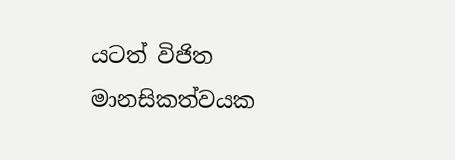යටත් විජිත මානසිකත්වයක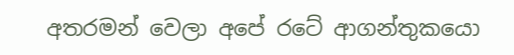අතරමන් වෙලා අපේ රටේ ආගන්තුකයො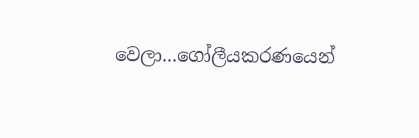වෙලා...ගෝලීයකරණයෙන්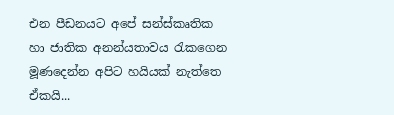එන පීඩනයට අපේ සන්ස්කෘතික හා ජාතික අනන්යතාවය රැකගෙන මූණදෙන්න අපිට හයියක් නැත්තෙ ඒකයි...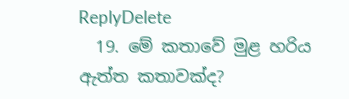ReplyDelete
  19. මේ කතාවේ මුළ හරිය ඇත්ත කතාවක්ද?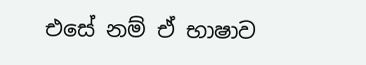එසේ නම් ඒ භාෂාව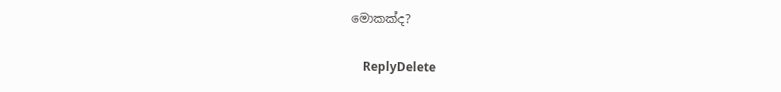මොකක්ද?

    ReplyDelete